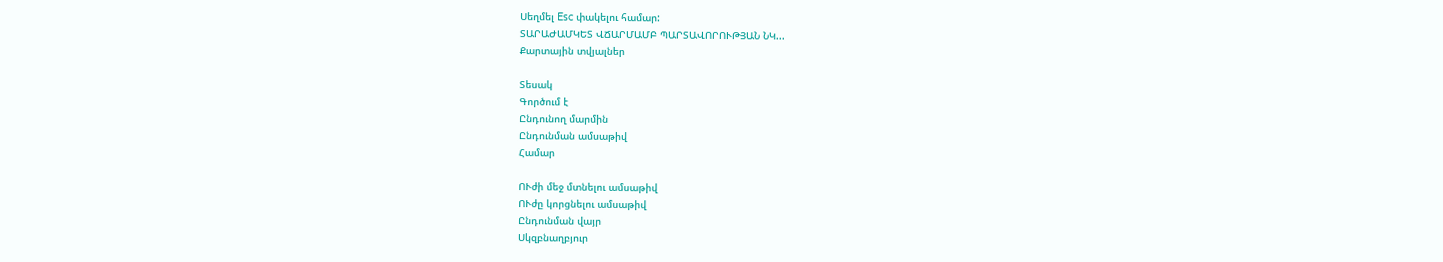Սեղմել Esc փակելու համար:
ՏԱՐԱԺԱՄԿԵՏ ՎՃԱՐՄԱՄԲ ՊԱՐՏԱՎՈՐՈՒԹՅԱՆ ՆԿ...
Քարտային տվյալներ

Տեսակ
Գործում է
Ընդունող մարմին
Ընդունման ամսաթիվ
Համար

ՈՒժի մեջ մտնելու ամսաթիվ
ՈՒժը կորցնելու ամսաթիվ
Ընդունման վայր
Սկզբնաղբյուր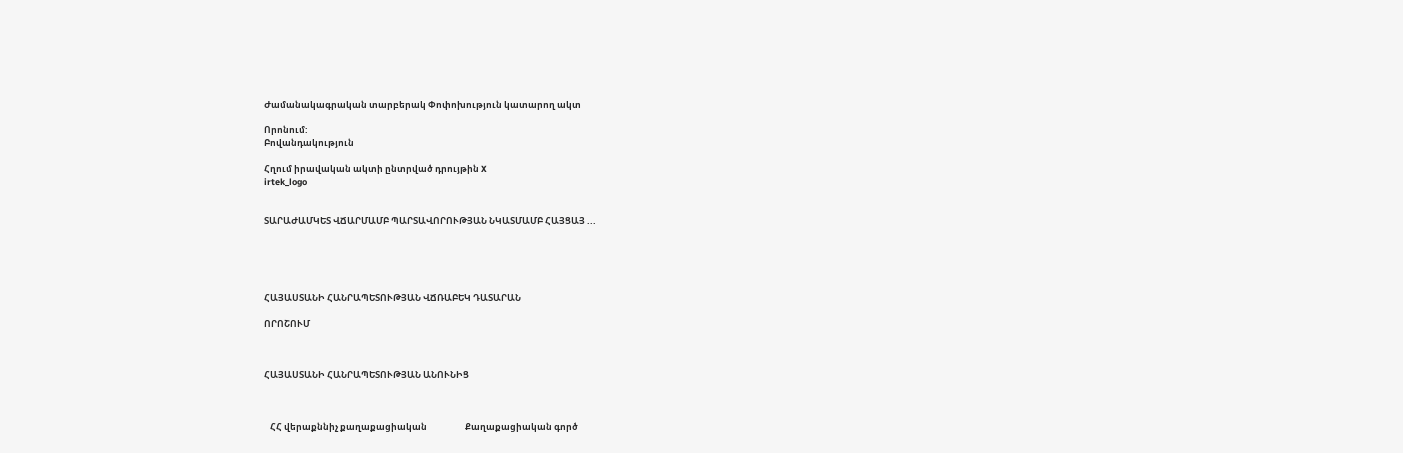Ժամանակագրական տարբերակ Փոփոխություն կատարող ակտ

Որոնում:
Բովանդակություն

Հղում իրավական ակտի ընտրված դրույթին X
irtek_logo


ՏԱՐԱԺԱՄԿԵՏ ՎՃԱՐՄԱՄԲ ՊԱՐՏԱՎՈՐՈՒԹՅԱՆ ՆԿԱՏՄԱՄԲ ՀԱՅՑԱՅ ...





ՀԱՅԱՍՏԱՆԻ ՀԱՆՐԱՊԵՏՈՒԹՅԱՆ ՎՃՌԱԲԵԿ ԴԱՏԱՐԱՆ

ՈՐՈՇՈՒՄ



ՀԱՅԱՍՏԱՆԻ ՀԱՆՐԱՊԵՏՈՒԹՅԱՆ ԱՆՈՒՆԻՑ



   ՀՀ վերաքննիչ քաղաքացիական                   Քաղաքացիական գործ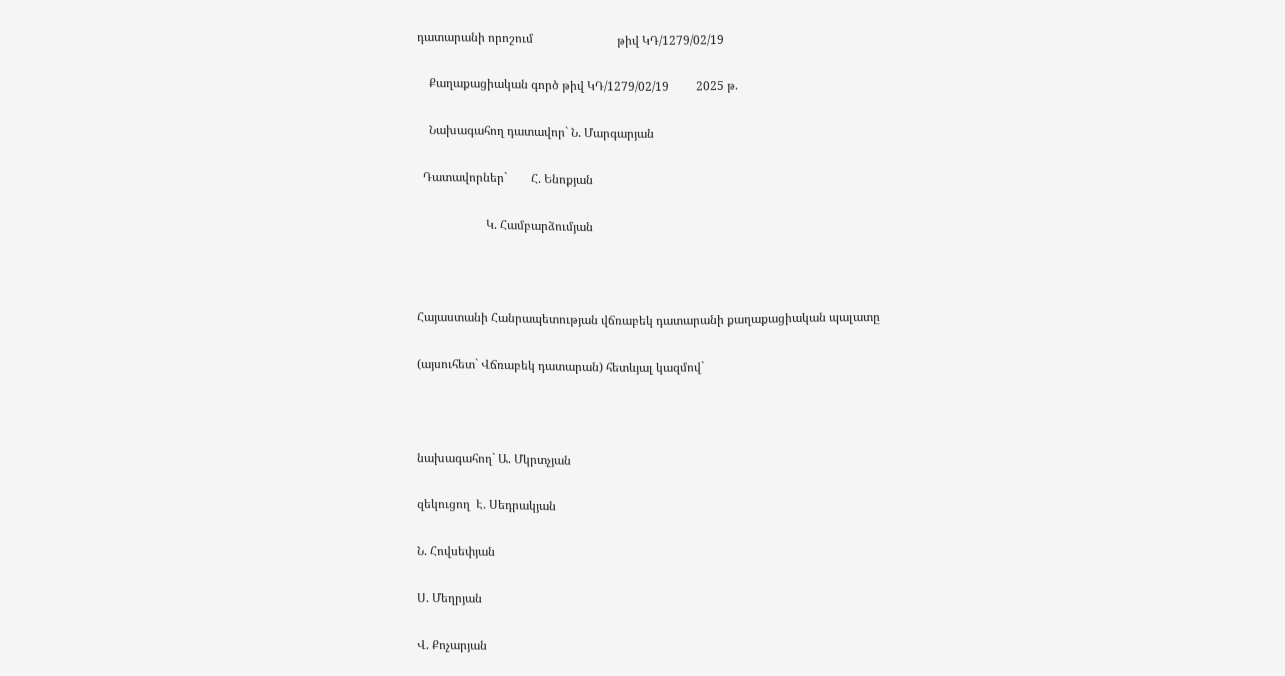դատարանի որոշում                            թիվ ԿԴ/1279/02/19

    Քաղաքացիական գործ թիվ ԿԴ/1279/02/19         2025 թ.

    Նախագահող դատավոր` Ն. Մարգարյան

  Դատավորներ`        Հ. Ենոքյան

                       Կ. Համբարձումյան



Հայաստանի Հանրապետության վճռաբեկ դատարանի քաղաքացիական պալատը

(այսուհետ` Վճռաբեկ դատարան) հետևյալ կազմով`



նախագահող` Ա. Մկրտչյան

զեկուցող  Է. Սեդրակյան

Ն. Հովսեփյան

Ս. Մեղրյան

Վ. Քոչարյան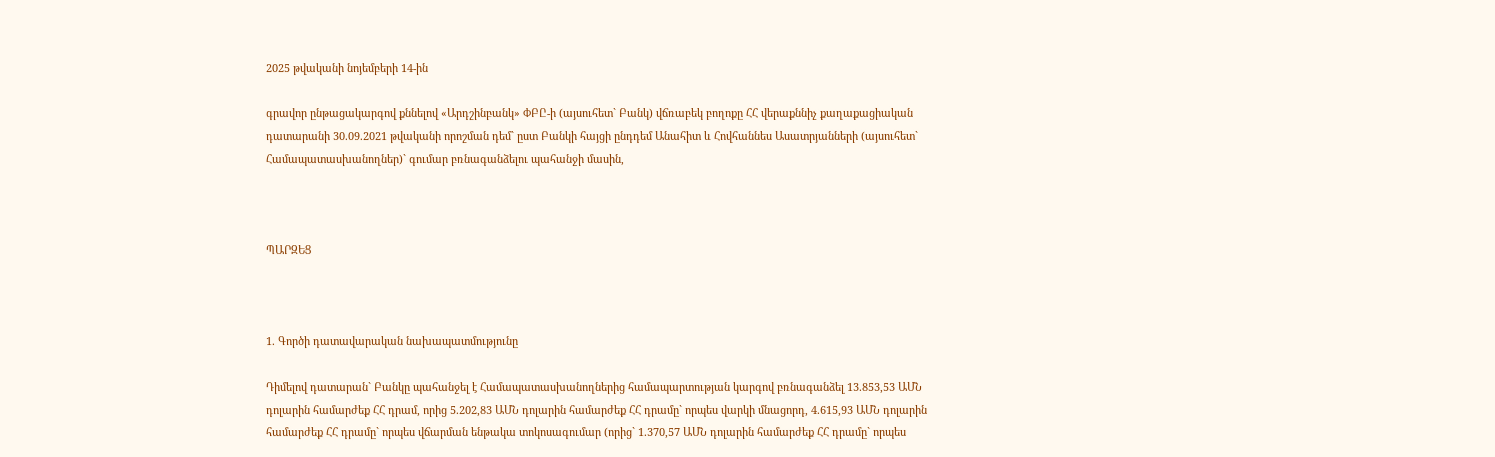2025 թվականի նոյեմբերի 14-ին

գրավոր ընթացակարգով քննելով «Արդշինբանկ» ՓԲԸ-ի (այսուհետ` Բանկ) վճռաբեկ բողոքը ՀՀ վերաքննիչ քաղաքացիական դատարանի 30.09.2021 թվականի որոշման դեմ` ըստ Բանկի հայցի ընդդեմ Անահիտ և Հովհաննես Ասատրյանների (այսուհետ` Համապատասխանողներ)` գումար բռնագանձելու պահանջի մասին,



ՊԱՐԶԵՑ



1. Գործի դատավարական նախապատմությունը

Դիմելով դատարան` Բանկը պահանջել է Համապատասխանողներից համապարտության կարգով բռնագանձել 13.853,53 ԱՄՆ դոլարին համարժեք ՀՀ դրամ, որից 5.202,83 ԱՄՆ դոլարին համարժեք ՀՀ դրամը` որպես վարկի մնացորդ, 4.615,93 ԱՄՆ դոլարին համարժեք ՀՀ դրամը` որպես վճարման ենթակա տոկոսագումար (որից` 1.370,57 ԱՄՆ դոլարին համարժեք ՀՀ դրամը` որպես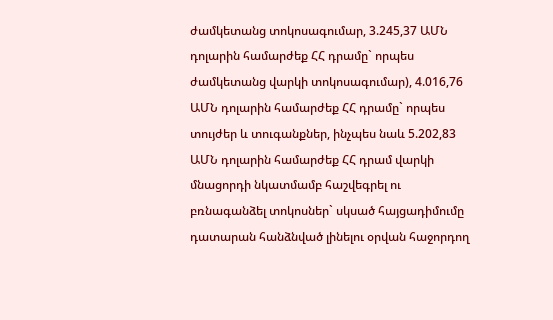ժամկետանց տոկոսագումար, 3.245,37 ԱՄՆ դոլարին համարժեք ՀՀ դրամը` որպես ժամկետանց վարկի տոկոսագումար), 4.016,76 ԱՄՆ դոլարին համարժեք ՀՀ դրամը` որպես տույժեր և տուգանքներ, ինչպես նաև 5.202,83 ԱՄՆ դոլարին համարժեք ՀՀ դրամ վարկի մնացորդի նկատմամբ հաշվեգրել ու բռնագանձել տոկոսներ` սկսած հայցադիմումը դատարան հանձնված լինելու օրվան հաջորդող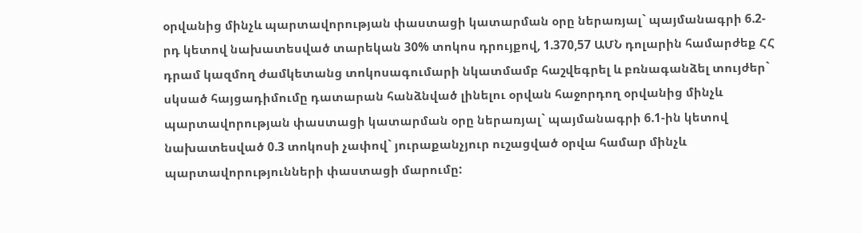օրվանից մինչև պարտավորության փաստացի կատարման օրը ներառյալ` պայմանագրի 6.2-րդ կետով նախատեսված տարեկան 30% տոկոս դրույքով, 1.370,57 ԱՄՆ դոլարին համարժեք ՀՀ դրամ կազմող ժամկետանց տոկոսագումարի նկատմամբ հաշվեգրել և բռնագանձել տույժեր` սկսած հայցադիմումը դատարան հանձնված լինելու օրվան հաջորդող օրվանից մինչև պարտավորության փաստացի կատարման օրը ներառյալ` պայմանագրի 6.1-ին կետով նախատեսված 0.3 տոկոսի չափով` յուրաքանչյուր ուշացված օրվա համար մինչև պարտավորությունների փաստացի մարումը: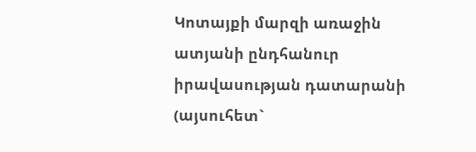Կոտայքի մարզի առաջին ատյանի ընդհանուր իրավասության դատարանի (այսուհետ`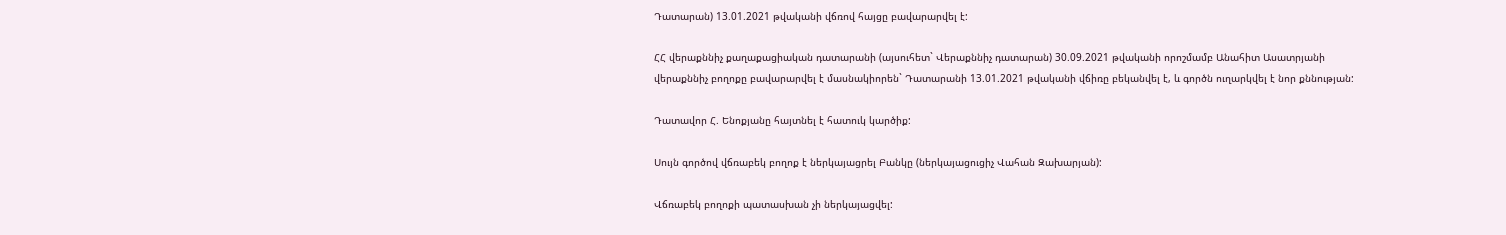Դատարան) 13.01.2021 թվականի վճռով հայցը բավարարվել է:

ՀՀ վերաքննիչ քաղաքացիական դատարանի (այսուհետ` Վերաքննիչ դատարան) 30.09.2021 թվականի որոշմամբ Անահիտ Ասատրյանի վերաքննիչ բողոքը բավարարվել է մասնակիորեն` Դատարանի 13.01.2021 թվականի վճիռը բեկանվել է, և գործն ուղարկվել է նոր քննության:

Դատավոր Հ. Ենոքյանը հայտնել է հատուկ կարծիք:

Սույն գործով վճռաբեկ բողոք է ներկայացրել Բանկը (ներկայացուցիչ Վահան Զախարյան):

Վճռաբեկ բողոքի պատասխան չի ներկայացվել: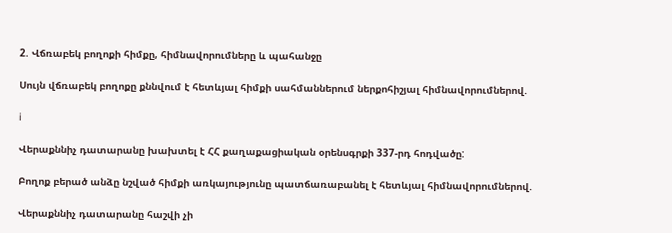2. Վճռաբեկ բողոքի հիմքը, հիմնավորումները և պահանջը

Սույն վճռաբեկ բողոքը քննվում է հետևյալ հիմքի սահմաններում ներքոհիշյալ հիմնավորումներով.

i

Վերաքննիչ դատարանը խախտել է ՀՀ քաղաքացիական օրենսգրքի 337-րդ հոդվածը:

Բողոք բերած անձը նշված հիմքի առկայությունը պատճառաբանել է հետևյալ հիմնավորումներով.

Վերաքննիչ դատարանը հաշվի չի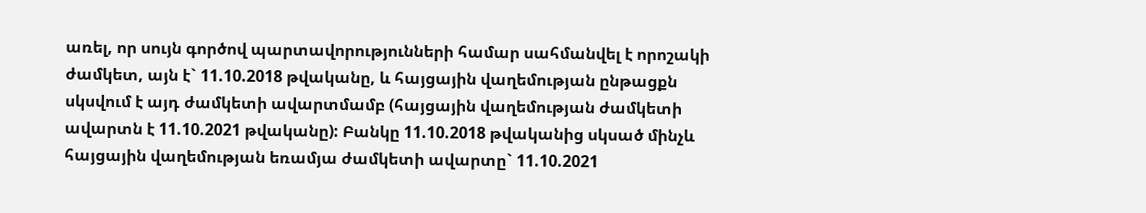առել, որ սույն գործով պարտավորությունների համար սահմանվել է որոշակի ժամկետ, այն է` 11.10.2018 թվականը, և հայցային վաղեմության ընթացքն սկսվում է այդ ժամկետի ավարտմամբ (հայցային վաղեմության ժամկետի ավարտն է 11.10.2021 թվականը): Բանկը 11.10.2018 թվականից սկսած մինչև հայցային վաղեմության եռամյա ժամկետի ավարտը` 11.10.2021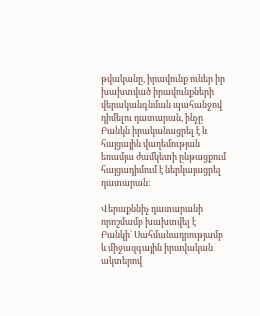թվականը, իրավունք ուներ իր խախտված իրավունքների վերականգնման պահանջով դիմելու դատարան, ինչը Բանկն իրականացրել է և հայցային վաղեմության եռամյա ժամկետի ընթացքում հայցադիմում է ներկայացրել դատարան:

Վերաքննիչ դատարանի որոշմամբ խախտվել է Բանկի` Սահմանադրությամբ և միջազգային իրավական ակտերով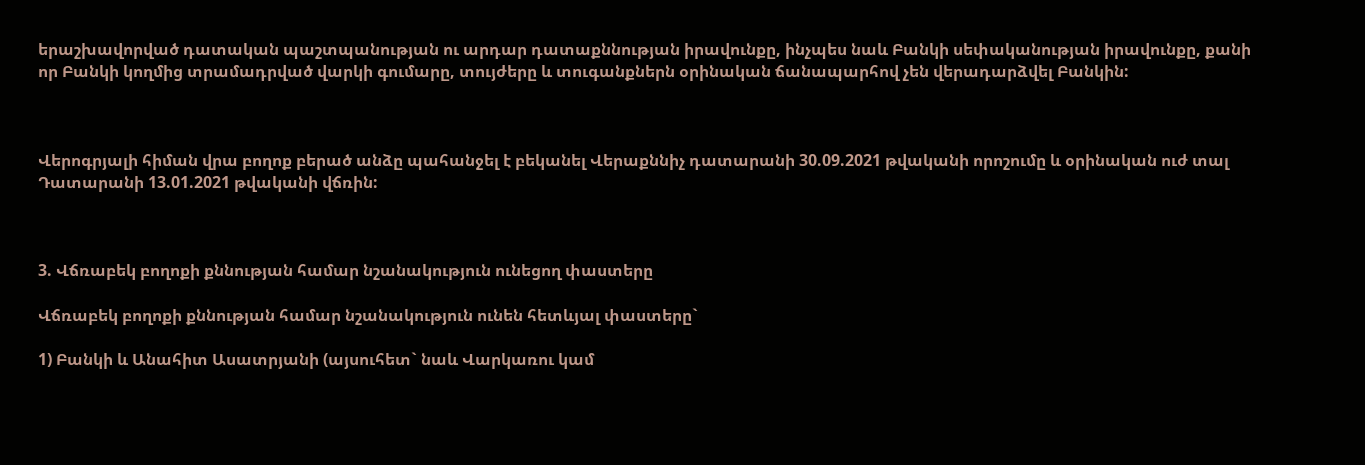երաշխավորված դատական պաշտպանության ու արդար դատաքննության իրավունքը, ինչպես նաև Բանկի սեփականության իրավունքը, քանի որ Բանկի կողմից տրամադրված վարկի գումարը, տույժերը և տուգանքներն օրինական ճանապարհով չեն վերադարձվել Բանկին:



Վերոգրյալի հիման վրա բողոք բերած անձը պահանջել է բեկանել Վերաքննիչ դատարանի 30.09.2021 թվականի որոշումը և օրինական ուժ տալ Դատարանի 13.01.2021 թվականի վճռին:



3. Վճռաբեկ բողոքի քննության համար նշանակություն ունեցող փաստերը

Վճռաբեկ բողոքի քննության համար նշանակություն ունեն հետևյալ փաստերը`

1) Բանկի և Անահիտ Ասատրյանի (այսուհետ` նաև Վարկառու կամ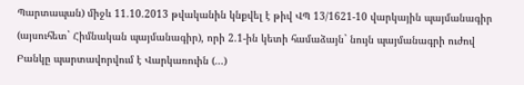Պարտապան) միջև 11.10.2013 թվականին կնքվել է թիվ ՎՊ 13/1621-10 վարկային պայմանագիր (այսուհետ` Հիմնական պայմանագիր), որի 2.1-ին կետի համաձայն` նույն պայմանագրի ուժով Բանկը պարտավորվում է Վարկառուին (...)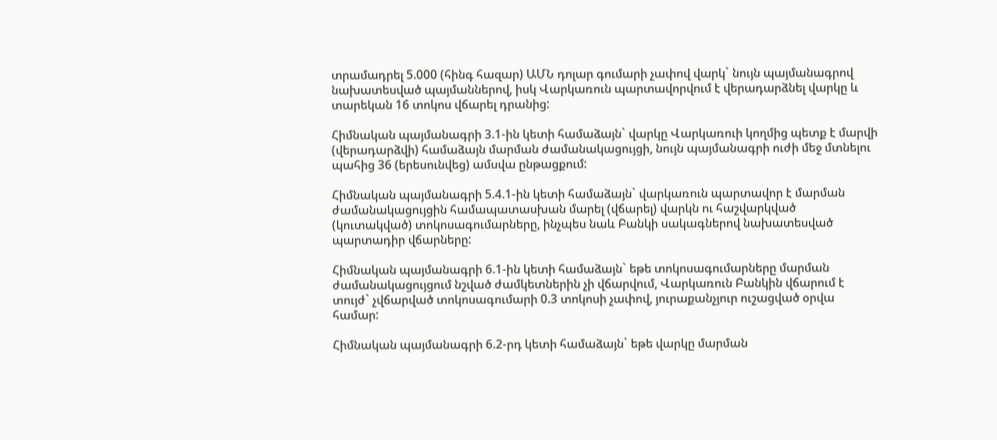տրամադրել 5.000 (հինգ հազար) ԱՄՆ դոլար գումարի չափով վարկ` նույն պայմանագրով նախատեսված պայմաններով, իսկ Վարկառուն պարտավորվում է վերադարձնել վարկը և տարեկան 16 տոկոս վճարել դրանից:

Հիմնական պայմանագրի 3.1-ին կետի համաձայն` վարկը Վարկառուի կողմից պետք է մարվի (վերադարձվի) համաձայն մարման ժամանակացույցի, նույն պայմանագրի ուժի մեջ մտնելու պահից 36 (երեսունվեց) ամսվա ընթացքում:

Հիմնական պայմանագրի 5.4.1-ին կետի համաձայն` վարկառուն պարտավոր է մարման ժամանակացույցին համապատասխան մարել (վճարել) վարկն ու հաշվարկված (կուտակված) տոկոսագումարները, ինչպես նաև Բանկի սակագներով նախատեսված պարտադիր վճարները:

Հիմնական պայմանագրի 6.1-ին կետի համաձայն` եթե տոկոսագումարները մարման ժամանակացույցում նշված ժամկետներին չի վճարվում, Վարկառուն Բանկին վճարում է տույժ` չվճարված տոկոսագումարի 0.3 տոկոսի չափով, յուրաքանչյուր ուշացված օրվա համար:

Հիմնական պայմանագրի 6.2-րդ կետի համաձայն` եթե վարկը մարման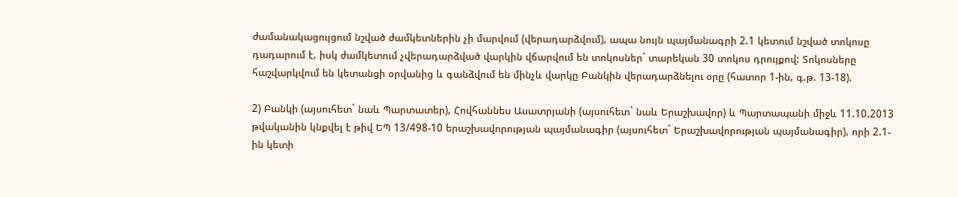ժամանակացույցում նշված ժամկետներին չի մարվում (վերադարձվում), ապա նույն պայմանագրի 2.1 կետում նշված տոկոսը դադարում է, իսկ ժամկետում չվերադարձված վարկին վճարվում են տոկոսներ` տարեկան 30 տոկոս դրույքով: Տոկոսները հաշվարկվում են կետանցի օրվանից և գանձվում են մինչև վարկը Բանկին վերադարձնելու օրը (հատոր 1-ին, գ.թ. 13-18).

2) Բանկի (այսուհետ` նաև Պարտատեր), Հովհաննես Ասատրյանի (այսուհետ` նաև Երաշխավոր) և Պարտապանի միջև 11.10.2013 թվականին կնքվել է թիվ ԵՊ 13/498-10 երաշխավորության պայմանագիր (այսուհետ` Երաշխավորության պայմանագիր), որի 2.1-ին կետի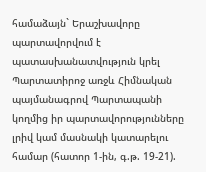համաձայն` Երաշխավորը պարտավորվում է պատասխանատվություն կրել Պարտատիրոջ առջև Հիմնական պայմանագրով Պարտապանի կողմից իր պարտավորությունները լրիվ կամ մասնակի կատարելու համար (հատոր 1-ին, գ.թ. 19-21).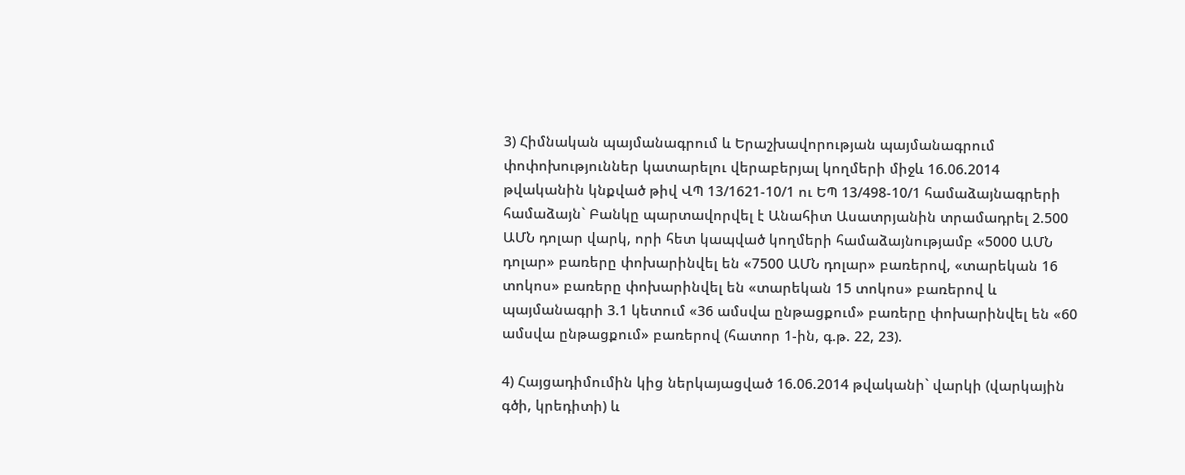3) Հիմնական պայմանագրում և Երաշխավորության պայմանագրում փոփոխություններ կատարելու վերաբերյալ կողմերի միջև 16.06.2014 թվականին կնքված թիվ ՎՊ 13/1621-10/1 ու ԵՊ 13/498-10/1 համաձայնագրերի համաձայն` Բանկը պարտավորվել է Անահիտ Ասատրյանին տրամադրել 2.500 ԱՄՆ դոլար վարկ, որի հետ կապված կողմերի համաձայնությամբ «5000 ԱՄՆ դոլար» բառերը փոխարինվել են «7500 ԱՄՆ դոլար» բառերով, «տարեկան 16 տոկոս» բառերը փոխարինվել են «տարեկան 15 տոկոս» բառերով և պայմանագրի 3.1 կետում «36 ամսվա ընթացքում» բառերը փոխարինվել են «60 ամսվա ընթացքում» բառերով (հատոր 1-ին, գ.թ. 22, 23).

4) Հայցադիմումին կից ներկայացված 16.06.2014 թվականի` վարկի (վարկային գծի, կրեդիտի) և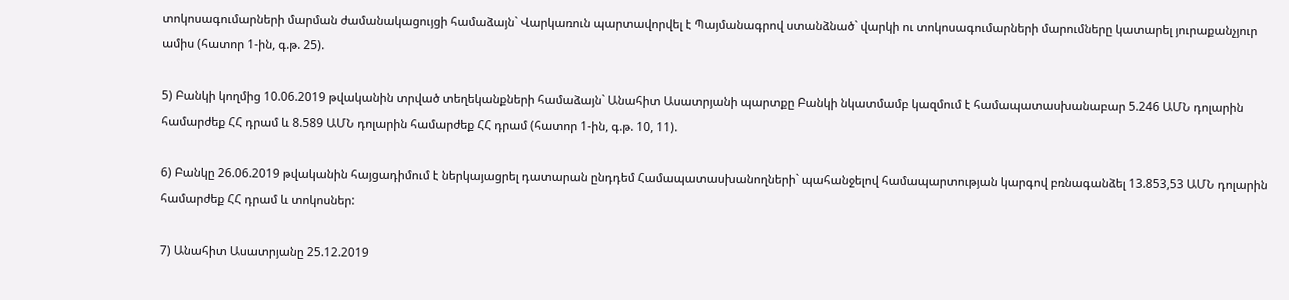տոկոսագումարների մարման ժամանակացույցի համաձայն` Վարկառուն պարտավորվել է Պայմանագրով ստանձնած` վարկի ու տոկոսագումարների մարումները կատարել յուրաքանչյուր ամիս (հատոր 1-ին, գ.թ. 25).

5) Բանկի կողմից 10.06.2019 թվականին տրված տեղեկանքների համաձայն` Անահիտ Ասատրյանի պարտքը Բանկի նկատմամբ կազմում է համապատասխանաբար 5.246 ԱՄՆ դոլարին համարժեք ՀՀ դրամ և 8.589 ԱՄՆ դոլարին համարժեք ՀՀ դրամ (հատոր 1-ին, գ.թ. 10, 11).

6) Բանկը 26.06.2019 թվականին հայցադիմում է ներկայացրել դատարան ընդդեմ Համապատասխանողների` պահանջելով համապարտության կարգով բռնագանձել 13.853,53 ԱՄՆ դոլարին համարժեք ՀՀ դրամ և տոկոսներ:

7) Անահիտ Ասատրյանը 25.12.2019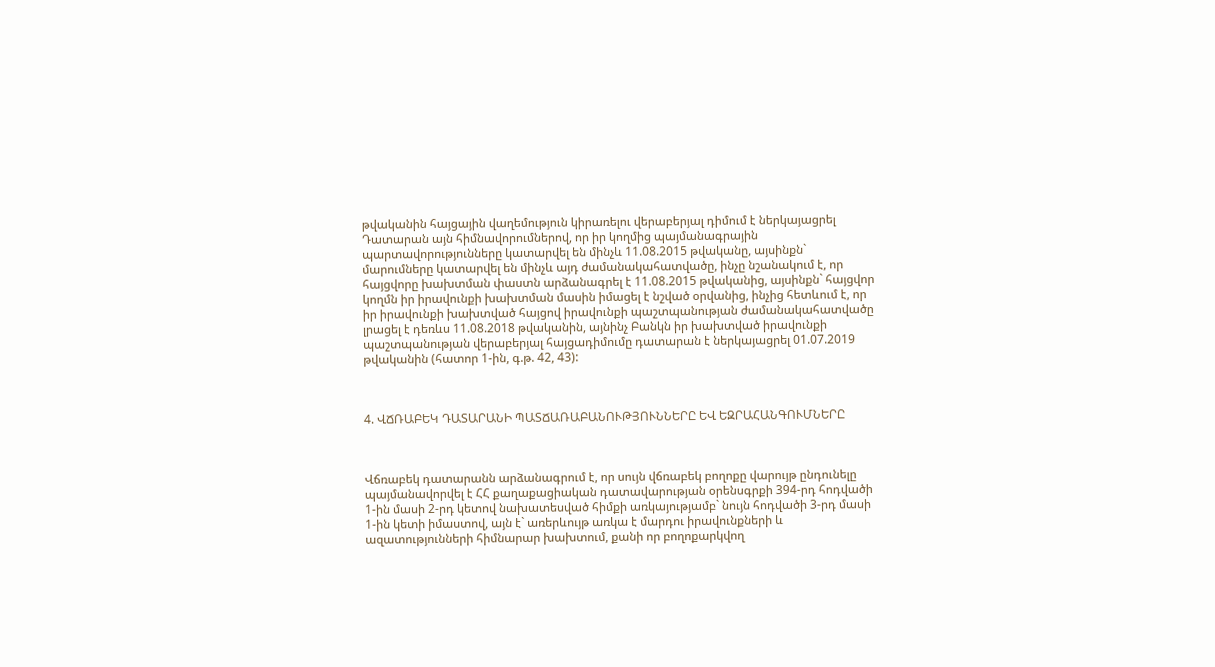թվականին հայցային վաղեմություն կիրառելու վերաբերյալ դիմում է ներկայացրել Դատարան այն հիմնավորումներով, որ իր կողմից պայմանագրային պարտավորությունները կատարվել են մինչև 11.08.2015 թվականը, այսինքն` մարումները կատարվել են մինչև այդ ժամանակահատվածը, ինչը նշանակում է, որ հայցվորը խախտման փաստն արձանագրել է 11.08.2015 թվականից, այսինքն` հայցվոր կողմն իր իրավունքի խախտման մասին իմացել է նշված օրվանից, ինչից հետևում է, որ իր իրավունքի խախտված հայցով իրավունքի պաշտպանության ժամանակահատվածը լրացել է դեռևս 11.08.2018 թվականին, այնինչ Բանկն իր խախտված իրավունքի պաշտպանության վերաբերյալ հայցադիմումը դատարան է ներկայացրել 01.07.2019 թվականին (հատոր 1-ին, գ.թ. 42, 43):



4. ՎՃՌԱԲԵԿ ԴԱՏԱՐԱՆԻ ՊԱՏՃԱՌԱԲԱՆՈՒԹՅՈՒՆՆԵՐԸ ԵՎ ԵԶՐԱՀԱՆԳՈՒՄՆԵՐԸ



Վճռաբեկ դատարանն արձանագրում է, որ սույն վճռաբեկ բողոքը վարույթ ընդունելը պայմանավորվել է ՀՀ քաղաքացիական դատավարության օրենսգրքի 394-րդ հոդվածի 1-ին մասի 2-րդ կետով նախատեսված հիմքի առկայությամբ` նույն հոդվածի 3-րդ մասի 1-ին կետի իմաստով, այն է` առերևույթ առկա է մարդու իրավունքների և ազատությունների հիմնարար խախտում, քանի որ բողոքարկվող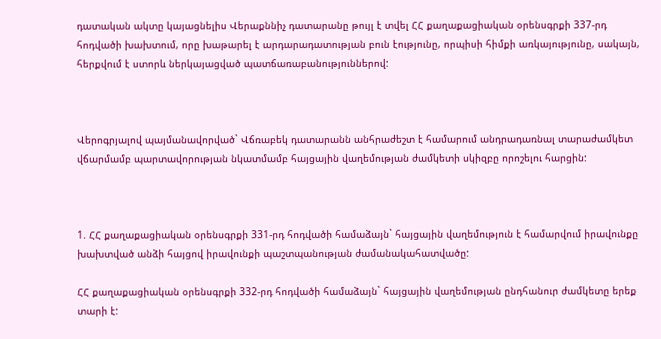դատական ակտը կայացնելիս Վերաքննիչ դատարանը թույլ է տվել ՀՀ քաղաքացիական օրենսգրքի 337-րդ հոդվածի խախտում, որը խաթարել է արդարադատության բուն էությունը, որպիսի հիմքի առկայությունը, սակայն, հերքվում է ստորև ներկայացված պատճառաբանություններով:



Վերոգրյալով պայմանավորված` Վճռաբեկ դատարանն անհրաժեշտ է համարում անդրադառնալ տարաժամկետ վճարմամբ պարտավորության նկատմամբ հայցային վաղեմության ժամկետի սկիզբը որոշելու հարցին:



1. ՀՀ քաղաքացիական օրենսգրքի 331-րդ հոդվածի համաձայն` հայցային վաղեմություն է համարվում իրավունքը խախտված անձի հայցով իրավունքի պաշտպանության ժամանակահատվածը:

ՀՀ քաղաքացիական օրենսգրքի 332-րդ հոդվածի համաձայն` հայցային վաղեմության ընդհանուր ժամկետը երեք տարի է: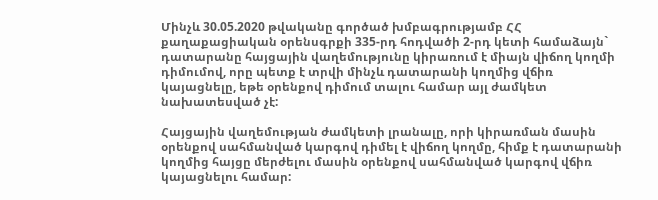Մինչև 30.05.2020 թվականը գործած խմբագրությամբ ՀՀ քաղաքացիական օրենսգրքի 335-րդ հոդվածի 2-րդ կետի համաձայն` դատարանը հայցային վաղեմությունը կիրառում է միայն վիճող կողմի դիմումով, որը պետք է տրվի մինչև դատարանի կողմից վճիռ կայացնելը, եթե օրենքով դիմում տալու համար այլ ժամկետ նախատեսված չէ:

Հայցային վաղեմության ժամկետի լրանալը, որի կիրառման մասին օրենքով սահմանված կարգով դիմել է վիճող կողմը, հիմք է դատարանի կողմից հայցը մերժելու մասին օրենքով սահմանված կարգով վճիռ կայացնելու համար: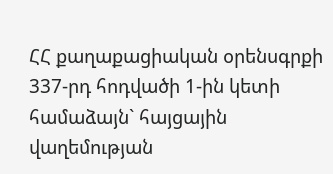ՀՀ քաղաքացիական օրենսգրքի 337-րդ հոդվածի 1-ին կետի համաձայն` հայցային վաղեմության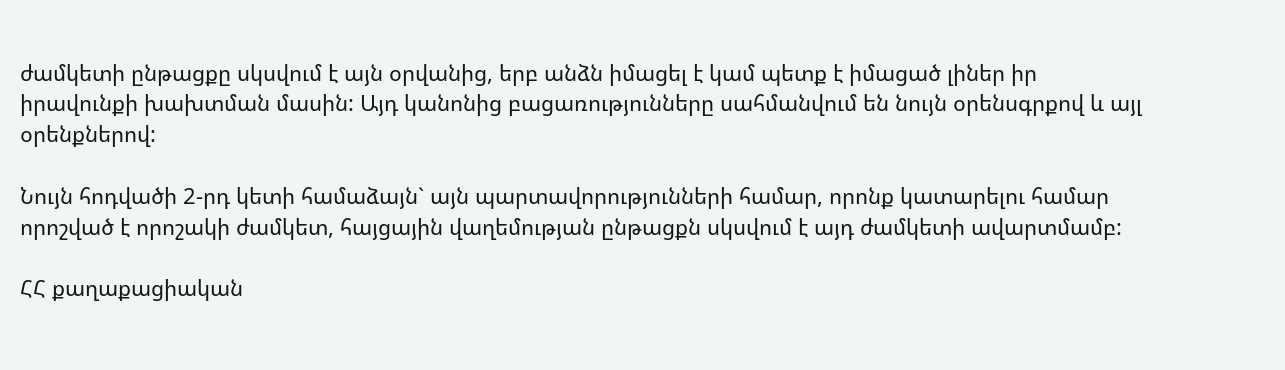ժամկետի ընթացքը սկսվում է այն օրվանից, երբ անձն իմացել է կամ պետք է իմացած լիներ իր իրավունքի խախտման մասին: Այդ կանոնից բացառությունները սահմանվում են նույն օրենսգրքով և այլ օրենքներով:

Նույն հոդվածի 2-րդ կետի համաձայն` այն պարտավորությունների համար, որոնք կատարելու համար որոշված է որոշակի ժամկետ, հայցային վաղեմության ընթացքն սկսվում է այդ ժամկետի ավարտմամբ:

ՀՀ քաղաքացիական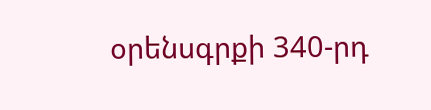օրենսգրքի 340-րդ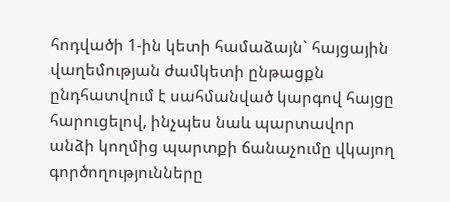հոդվածի 1-ին կետի համաձայն` հայցային վաղեմության ժամկետի ընթացքն ընդհատվում է սահմանված կարգով հայցը հարուցելով, ինչպես նաև պարտավոր անձի կողմից պարտքի ճանաչումը վկայող գործողությունները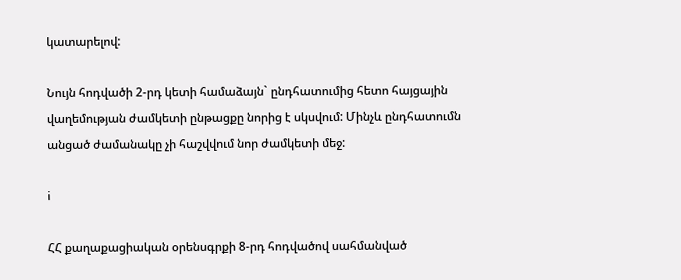կատարելով:

Նույն հոդվածի 2-րդ կետի համաձայն` ընդհատումից հետո հայցային վաղեմության ժամկետի ընթացքը նորից է սկսվում: Մինչև ընդհատումն անցած ժամանակը չի հաշվվում նոր ժամկետի մեջ:

i

ՀՀ քաղաքացիական օրենսգրքի 8-րդ հոդվածով սահմանված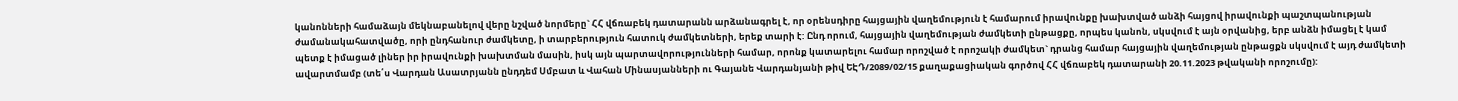կանոնների համաձայն մեկնաբանելով վերը նշված նորմերը` ՀՀ վճռաբեկ դատարանն արձանագրել է, որ օրենսդիրը հայցային վաղեմություն է համարում իրավունքը խախտված անձի հայցով իրավունքի պաշտպանության ժամանակահատվածը, որի ընդհանուր ժամկետը, ի տարբերություն հատուկ ժամկետների, երեք տարի է: Ընդ որում, հայցային վաղեմության ժամկետի ընթացքը, որպես կանոն, սկսվում է այն օրվանից, երբ անձն իմացել է կամ պետք է իմացած լիներ իր իրավունքի խախտման մասին, իսկ այն պարտավորությունների համար, որոնք կատարելու համար որոշված է որոշակի ժամկետ` դրանց համար հայցային վաղեմության ընթացքն սկսվում է այդ ժամկետի ավարտմամբ (տե՛ս Վարդան Ասատրյանն ընդդեմ Սմբատ և Վահան Մինասյանների ու Գայանե Վարդանյանի թիվ ԵԷԴ/2089/02/15 քաղաքացիական գործով ՀՀ վճռաբեկ դատարանի 20.11.2023 թվականի որոշումը):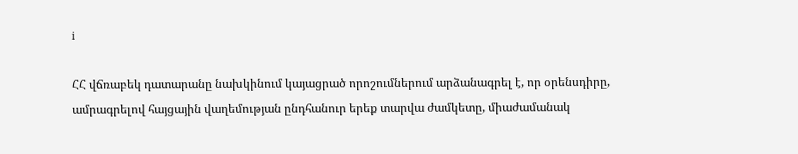i

ՀՀ վճռաբեկ դատարանը նախկինում կայացրած որոշումներում արձանագրել է, որ օրենսդիրը, ամրագրելով հայցային վաղեմության ընդհանուր երեք տարվա ժամկետը, միաժամանակ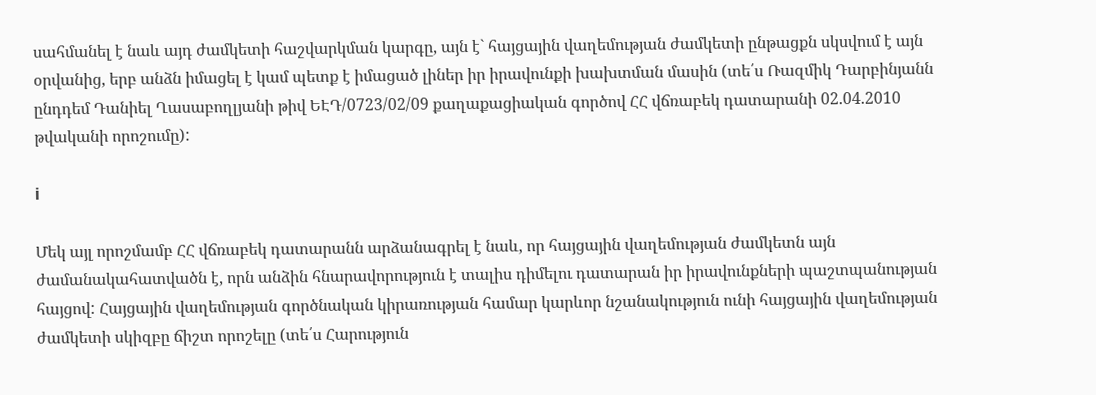սահմանել է նաև այդ ժամկետի հաշվարկման կարգը, այն է` հայցային վաղեմության ժամկետի ընթացքն սկսվում է այն օրվանից, երբ անձն իմացել է կամ պետք է իմացած լիներ իր իրավունքի խախտման մասին (տե՛ս Ռազմիկ Դարբինյանն ընդդեմ Դանիել Ղասաբողլյանի թիվ ԵԷԴ/0723/02/09 քաղաքացիական գործով ՀՀ վճռաբեկ դատարանի 02.04.2010 թվականի որոշումը):

i

Մեկ այլ որոշմամբ ՀՀ վճռաբեկ դատարանն արձանագրել է նաև, որ հայցային վաղեմության ժամկետն այն ժամանակահատվածն է, որն անձին հնարավորություն է տալիս դիմելու դատարան իր իրավունքների պաշտպանության հայցով: Հայցային վաղեմության գործնական կիրառության համար կարևոր նշանակություն ունի հայցային վաղեմության ժամկետի սկիզբը ճիշտ որոշելը (տե՛ս Հարություն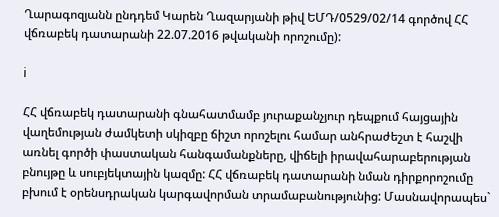Ղարագոզյանն ընդդեմ Կարեն Ղազարյանի թիվ ԵՄԴ/0529/02/14 գործով ՀՀ վճռաբեկ դատարանի 22.07.2016 թվականի որոշումը):

i

ՀՀ վճռաբեկ դատարանի գնահատմամբ յուրաքանչյուր դեպքում հայցային վաղեմության ժամկետի սկիզբը ճիշտ որոշելու համար անհրաժեշտ է հաշվի առնել գործի փաստական հանգամանքները, վիճելի իրավահարաբերության բնույթը և սուբյեկտային կազմը: ՀՀ վճռաբեկ դատարանի նման դիրքորոշումը բխում է օրենսդրական կարգավորման տրամաբանությունից: Մասնավորապես`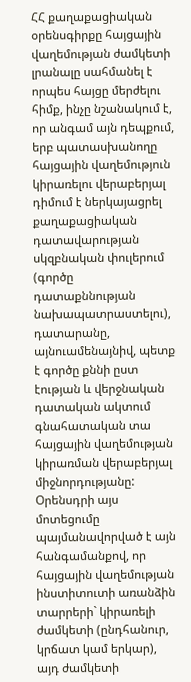ՀՀ քաղաքացիական օրենսգիրքը հայցային վաղեմության ժամկետի լրանալը սահմանել է որպես հայցը մերժելու հիմք, ինչը նշանակում է, որ անգամ այն դեպքում, երբ պատասխանողը հայցային վաղեմություն կիրառելու վերաբերյալ դիմում է ներկայացրել քաղաքացիական դատավարության սկզբնական փուլերում (գործը դատաքննության նախապատրաստելու), դատարանը, այնուամենայնիվ, պետք է գործը քննի ըստ էության և վերջնական դատական ակտում գնահատական տա հայցային վաղեմության կիրառման վերաբերյալ միջնորդությանը: Օրենսդրի այս մոտեցումը պայմանավորված է այն հանգամանքով, որ հայցային վաղեմության ինստիտուտի առանձին տարրերի` կիրառելի ժամկետի (ընդհանուր, կրճատ կամ երկար), այդ ժամկետի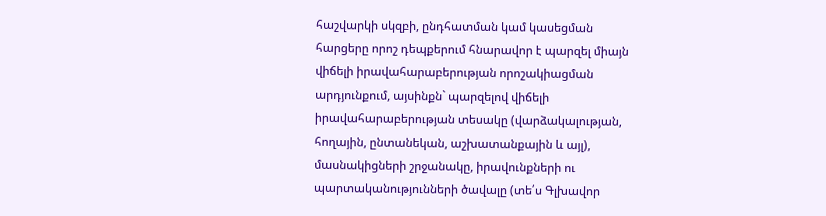հաշվարկի սկզբի, ընդհատման կամ կասեցման հարցերը որոշ դեպքերում հնարավոր է պարզել միայն վիճելի իրավահարաբերության որոշակիացման արդյունքում, այսինքն` պարզելով վիճելի իրավահարաբերության տեսակը (վարձակալության, հողային, ընտանեկան, աշխատանքային և այլ), մասնակիցների շրջանակը, իրավունքների ու պարտականությունների ծավալը (տե՛ս Գլխավոր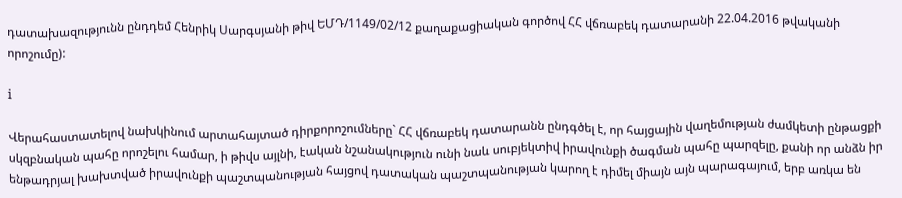դատախազությունն ընդդեմ Հենրիկ Սարգսյանի թիվ ԵՄԴ/1149/02/12 քաղաքացիական գործով ՀՀ վճռաբեկ դատարանի 22.04.2016 թվականի որոշումը):

i

Վերահաստատելով նախկինում արտահայտած դիրքորոշումները` ՀՀ վճռաբեկ դատարանն ընդգծել է, որ հայցային վաղեմության ժամկետի ընթացքի սկզբնական պահը որոշելու համար, ի թիվս այլնի, էական նշանակություն ունի նաև սուբյեկտիվ իրավունքի ծագման պահը պարզելը, քանի որ անձն իր ենթադրյալ խախտված իրավունքի պաշտպանության հայցով դատական պաշտպանության կարող է դիմել միայն այն պարագայում, երբ առկա են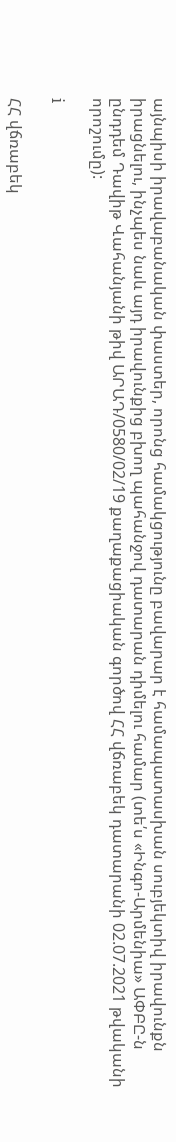այնպիսի իրավաբանական փաստեր, որոնց համակցությունը բավարար է համապատասխան սուբյեկտիվ իրավունքն իրացնելու, ինչպես նաև այդ իրավունքից բխող պահանջով դատարան դիմելու համար (տե՛ս «Ինգո-Արմենիա» ԱՓԲԸ-ն ընդդեմ Դավիթ Վահանյանի թիվ ԱՐԱԴ/0580/02/19 քաղաքացիական գործով ՀՀ վճռաբեկ դատարանի 02.07.2021 թվականի որոշումը):

i

ՀՀ վճռաբեկ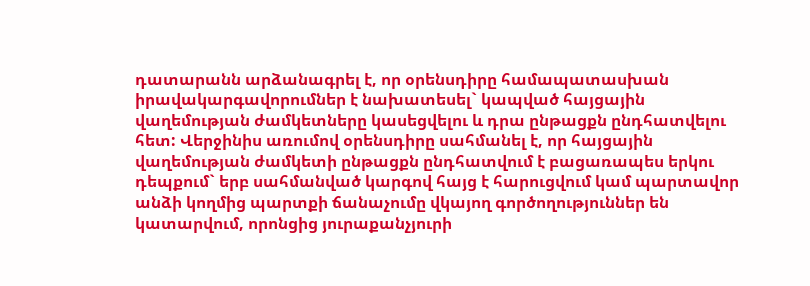դատարանն արձանագրել է, որ օրենսդիրը համապատասխան իրավակարգավորումներ է նախատեսել` կապված հայցային վաղեմության ժամկետները կասեցվելու և դրա ընթացքն ընդհատվելու հետ: Վերջինիս առումով օրենսդիրը սահմանել է, որ հայցային վաղեմության ժամկետի ընթացքն ընդհատվում է բացառապես երկու դեպքում` երբ սահմանված կարգով հայց է հարուցվում կամ պարտավոր անձի կողմից պարտքի ճանաչումը վկայող գործողություններ են կատարվում, որոնցից յուրաքանչյուրի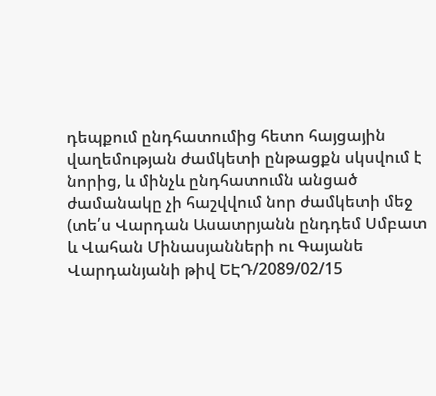դեպքում ընդհատումից հետո հայցային վաղեմության ժամկետի ընթացքն սկսվում է նորից, և մինչև ընդհատումն անցած ժամանակը չի հաշվվում նոր ժամկետի մեջ (տե՛ս Վարդան Ասատրյանն ընդդեմ Սմբատ և Վահան Մինասյանների ու Գայանե Վարդանյանի թիվ ԵԷԴ/2089/02/15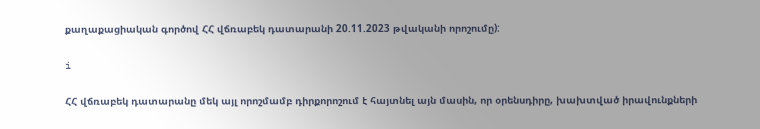քաղաքացիական գործով ՀՀ վճռաբեկ դատարանի 20.11.2023 թվականի որոշումը):

i

ՀՀ վճռաբեկ դատարանը մեկ այլ որոշմամբ դիրքորոշում է հայտնել այն մասին, որ օրենսդիրը, խախտված իրավունքների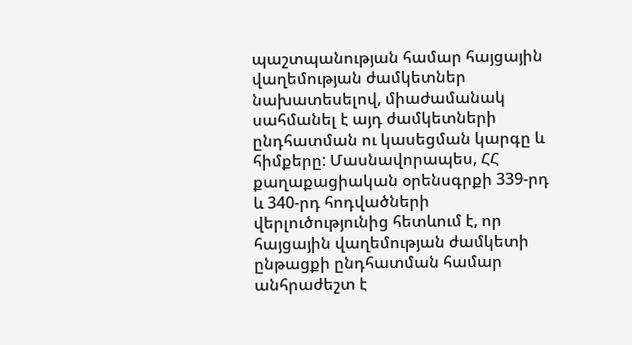պաշտպանության համար հայցային վաղեմության ժամկետներ նախատեսելով, միաժամանակ սահմանել է այդ ժամկետների ընդհատման ու կասեցման կարգը և հիմքերը: Մասնավորապես, ՀՀ քաղաքացիական օրենսգրքի 339-րդ և 340-րդ հոդվածների վերլուծությունից հետևում է, որ հայցային վաղեմության ժամկետի ընթացքի ընդհատման համար անհրաժեշտ է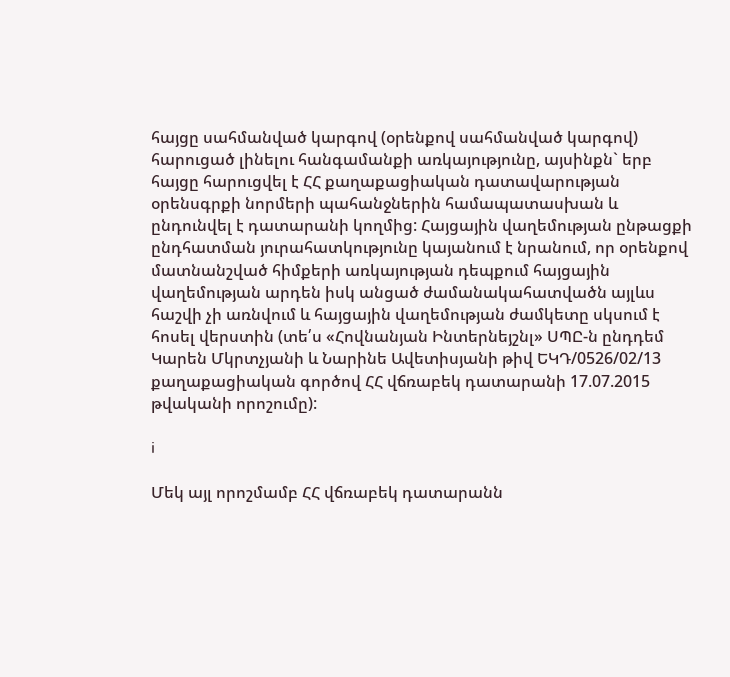հայցը սահմանված կարգով (օրենքով սահմանված կարգով) հարուցած լինելու հանգամանքի առկայությունը, այսինքն` երբ հայցը հարուցվել է ՀՀ քաղաքացիական դատավարության օրենսգրքի նորմերի պահանջներին համապատասխան և ընդունվել է դատարանի կողմից: Հայցային վաղեմության ընթացքի ընդհատման յուրահատկությունը կայանում է նրանում, որ օրենքով մատնանշված հիմքերի առկայության դեպքում հայցային վաղեմության արդեն իսկ անցած ժամանակահատվածն այլևս հաշվի չի առնվում և հայցային վաղեմության ժամկետը սկսում է հոսել վերստին (տե՛ս «Հովնանյան Ինտերնեյշնլ» ՍՊԸ-ն ընդդեմ Կարեն Մկրտչյանի և Նարինե Ավետիսյանի թիվ ԵԿԴ/0526/02/13 քաղաքացիական գործով ՀՀ վճռաբեկ դատարանի 17.07.2015 թվականի որոշումը):

i

Մեկ այլ որոշմամբ ՀՀ վճռաբեկ դատարանն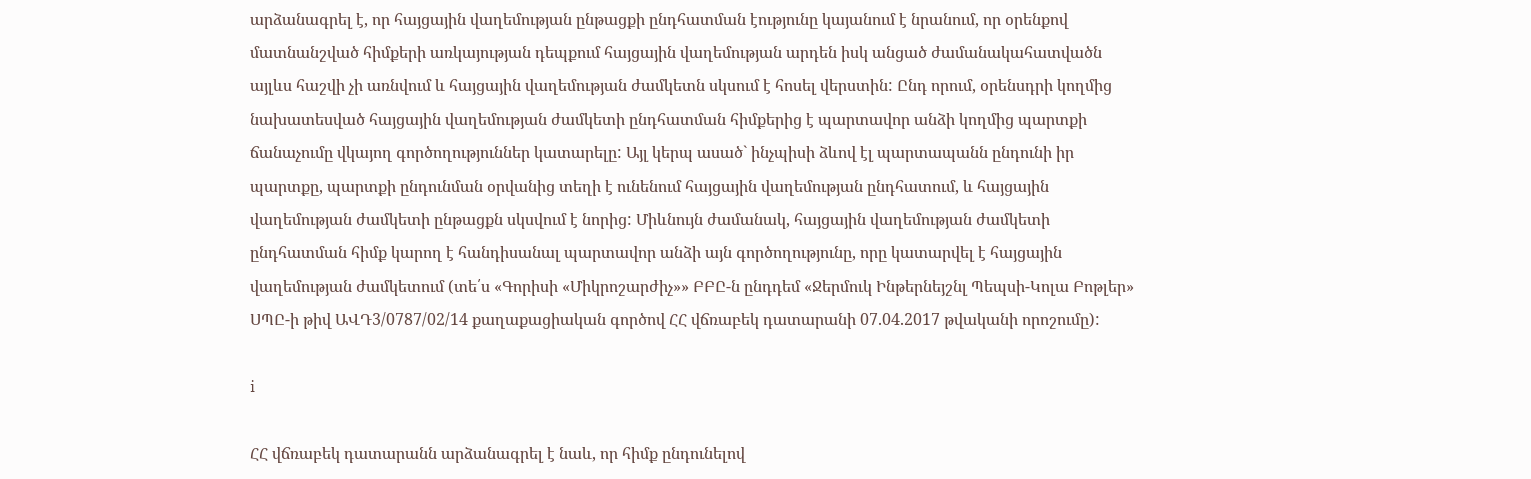արձանագրել է, որ հայցային վաղեմության ընթացքի ընդհատման էությունը կայանում է նրանում, որ օրենքով մատնանշված հիմքերի առկայության դեպքում հայցային վաղեմության արդեն իսկ անցած ժամանակահատվածն այլևս հաշվի չի առնվում և հայցային վաղեմության ժամկետն սկսում է հոսել վերստին: Ընդ որում, օրենսդրի կողմից նախատեսված հայցային վաղեմության ժամկետի ընդհատման հիմքերից է պարտավոր անձի կողմից պարտքի ճանաչումը վկայող գործողություններ կատարելը: Այլ կերպ ասած` ինչպիսի ձևով էլ պարտապանն ընդունի իր պարտքը, պարտքի ընդունման օրվանից տեղի է ունենում հայցային վաղեմության ընդհատում, և հայցային վաղեմության ժամկետի ընթացքն սկսվում է նորից: Միևնույն ժամանակ, հայցային վաղեմության ժամկետի ընդհատման հիմք կարող է հանդիսանալ պարտավոր անձի այն գործողությունը, որը կատարվել է հայցային վաղեմության ժամկետում (տե՛ս «Գորիսի «Միկրոշարժիչ»» ԲԲԸ-ն ընդդեմ «Ջերմուկ Ինթերնեյշնլ Պեպսի-Կոլա Բոթլեր» ՍՊԸ-ի թիվ ԱՎԴ3/0787/02/14 քաղաքացիական գործով ՀՀ վճռաբեկ դատարանի 07.04.2017 թվականի որոշումը):

i

ՀՀ վճռաբեկ դատարանն արձանագրել է նաև, որ հիմք ընդունելով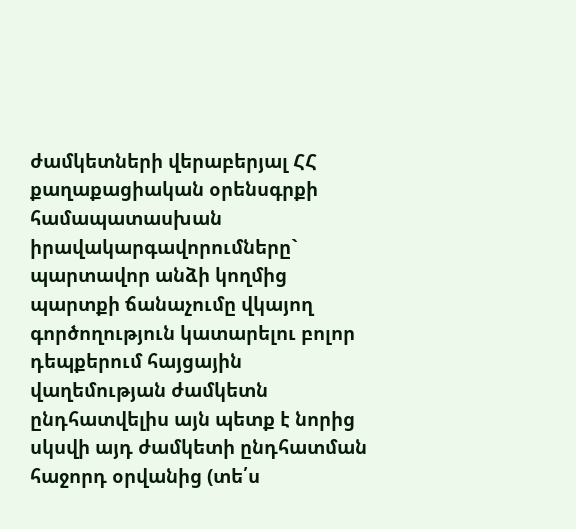ժամկետների վերաբերյալ ՀՀ քաղաքացիական օրենսգրքի համապատասխան իրավակարգավորումները` պարտավոր անձի կողմից պարտքի ճանաչումը վկայող գործողություն կատարելու բոլոր դեպքերում հայցային վաղեմության ժամկետն ընդհատվելիս այն պետք է նորից սկսվի այդ ժամկետի ընդհատման հաջորդ օրվանից (տե՛ս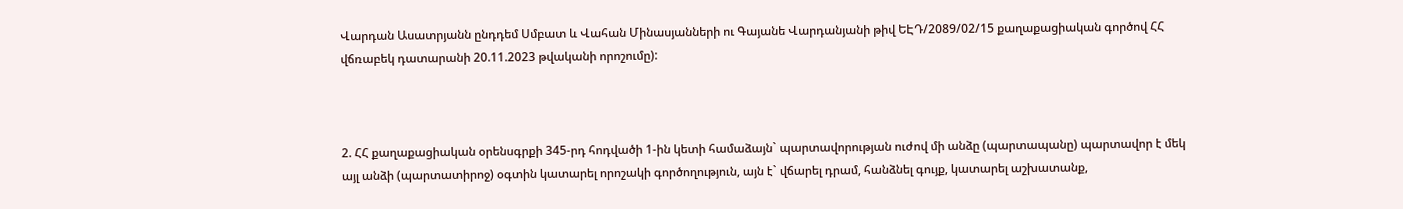Վարդան Ասատրյանն ընդդեմ Սմբատ և Վահան Մինասյանների ու Գայանե Վարդանյանի թիվ ԵԷԴ/2089/02/15 քաղաքացիական գործով ՀՀ վճռաբեկ դատարանի 20.11.2023 թվականի որոշումը):



2. ՀՀ քաղաքացիական օրենսգրքի 345-րդ հոդվածի 1-ին կետի համաձայն` պարտավորության ուժով մի անձը (պարտապանը) պարտավոր է մեկ այլ անձի (պարտատիրոջ) օգտին կատարել որոշակի գործողություն, այն է` վճարել դրամ, հանձնել գույք, կատարել աշխատանք,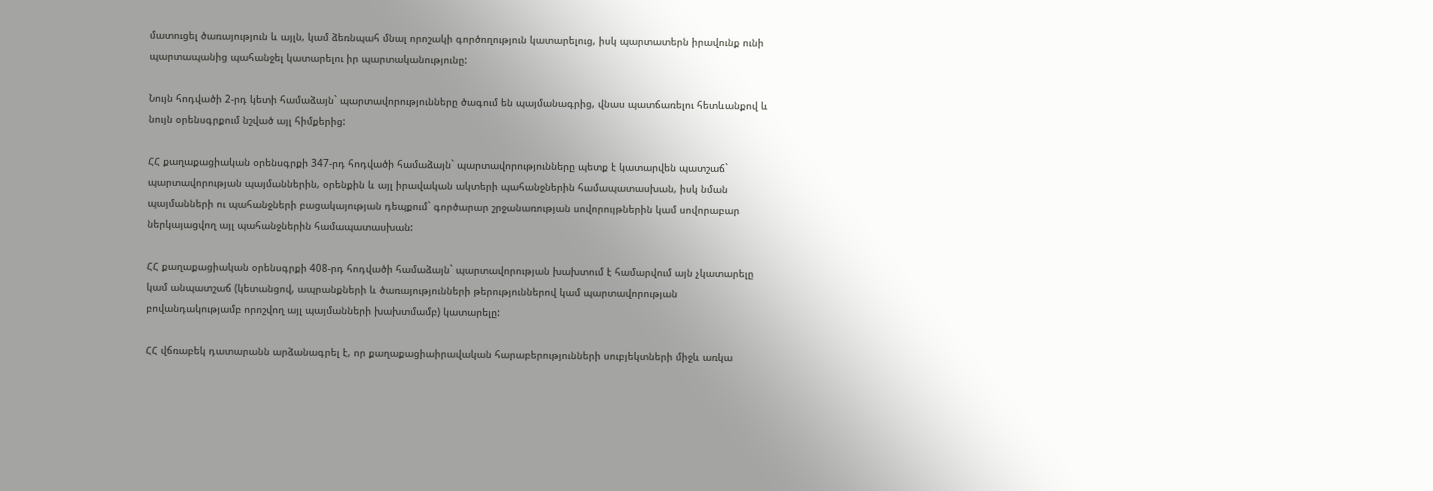մատուցել ծառայություն և այլն, կամ ձեռնպահ մնալ որոշակի գործողություն կատարելուց, իսկ պարտատերն իրավունք ունի պարտապանից պահանջել կատարելու իր պարտականությունը:

Նույն հոդվածի 2-րդ կետի համաձայն` պարտավորությունները ծագում են պայմանագրից, վնաս պատճառելու հետևանքով և նույն օրենսգրքում նշված այլ հիմքերից:

ՀՀ քաղաքացիական օրենսգրքի 347-րդ հոդվածի համաձայն` պարտավորությունները պետք է կատարվեն պատշաճ` պարտավորության պայմաններին, օրենքին և այլ իրավական ակտերի պահանջներին համապատասխան, իսկ նման պայմանների ու պահանջների բացակայության դեպքում` գործարար շրջանառության սովորույթներին կամ սովորաբար ներկայացվող այլ պահանջներին համապատասխան:

ՀՀ քաղաքացիական օրենսգրքի 408-րդ հոդվածի համաձայն` պարտավորության խախտում է համարվում այն չկատարելը կամ անպատշաճ (կետանցով, ապրանքների և ծառայությունների թերություններով կամ պարտավորության բովանդակությամբ որոշվող այլ պայմանների խախտմամբ) կատարելը:

ՀՀ վճռաբեկ դատարանն արձանագրել է, որ քաղաքացիաիրավական հարաբերությունների սուբյեկտների միջև առկա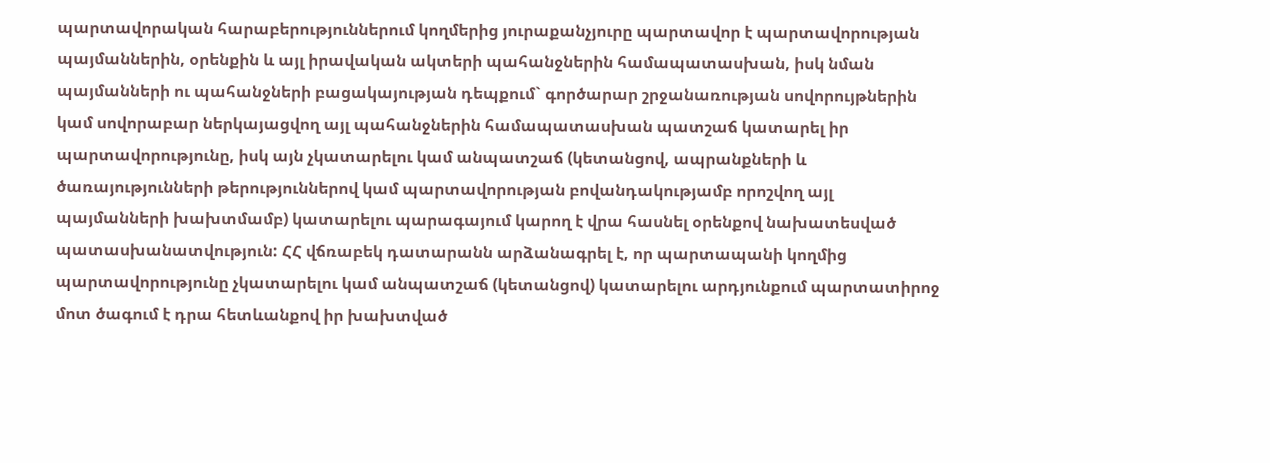պարտավորական հարաբերություններում կողմերից յուրաքանչյուրը պարտավոր է պարտավորության պայմաններին, օրենքին և այլ իրավական ակտերի պահանջներին համապատասխան, իսկ նման պայմանների ու պահանջների բացակայության դեպքում` գործարար շրջանառության սովորույթներին կամ սովորաբար ներկայացվող այլ պահանջներին համապատասխան պատշաճ կատարել իր պարտավորությունը, իսկ այն չկատարելու կամ անպատշաճ (կետանցով, ապրանքների և ծառայությունների թերություններով կամ պարտավորության բովանդակությամբ որոշվող այլ պայմանների խախտմամբ) կատարելու պարագայում կարող է վրա հասնել օրենքով նախատեսված պատասխանատվություն: ՀՀ վճռաբեկ դատարանն արձանագրել է, որ պարտապանի կողմից պարտավորությունը չկատարելու կամ անպատշաճ (կետանցով) կատարելու արդյունքում պարտատիրոջ մոտ ծագում է դրա հետևանքով իր խախտված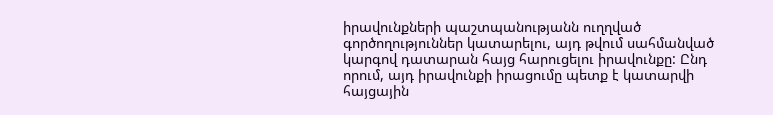իրավունքների պաշտպանությանն ուղղված գործողություններ կատարելու, այդ թվում սահմանված կարգով դատարան հայց հարուցելու իրավունքը: Ընդ որում, այդ իրավունքի իրացումը պետք է կատարվի հայցային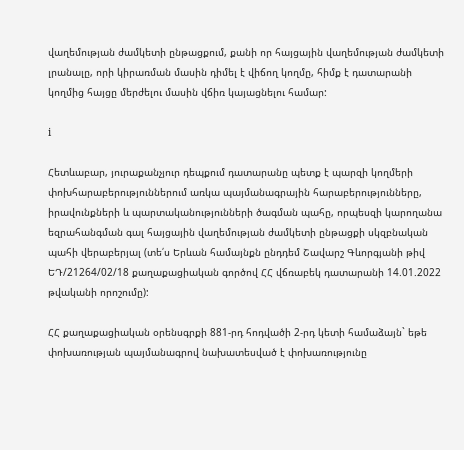վաղեմության ժամկետի ընթացքում, քանի որ հայցային վաղեմության ժամկետի լրանալը, որի կիրառման մասին դիմել է վիճող կողմը, հիմք է դատարանի կողմից հայցը մերժելու մասին վճիռ կայացնելու համար:

i

Հետևաբար, յուրաքանչյուր դեպքում դատարանը պետք է պարզի կողմերի փոխհարաբերություններում առկա պայմանագրային հարաբերությունները, իրավունքների և պարտականությունների ծագման պահը, որպեսզի կարողանա եզրահանգման գալ հայցային վաղեմության ժամկետի ընթացքի սկզբնական պահի վերաբերյալ (տե՛ս Երևան համայնքն ընդդեմ Շավարշ Գևորգյանի թիվ ԵԴ/21264/02/18 քաղաքացիական գործով ՀՀ վճռաբեկ դատարանի 14.01.2022 թվականի որոշումը):

ՀՀ քաղաքացիական օրենսգրքի 881-րդ հոդվածի 2-րդ կետի համաձայն` եթե փոխառության պայմանագրով նախատեսված է փոխառությունը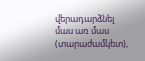վերադարձնել մաս առ մաս (տարաժամկետ),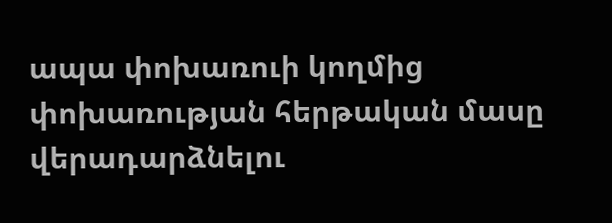ապա փոխառուի կողմից փոխառության հերթական մասը վերադարձնելու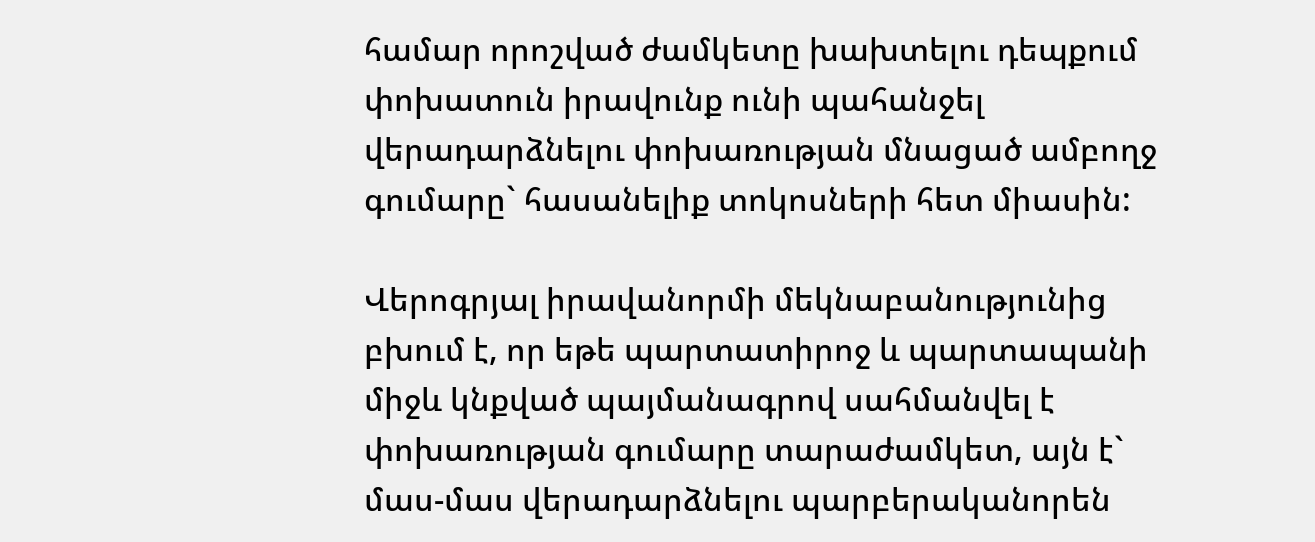համար որոշված ժամկետը խախտելու դեպքում փոխատուն իրավունք ունի պահանջել վերադարձնելու փոխառության մնացած ամբողջ գումարը` հասանելիք տոկոսների հետ միասին:

Վերոգրյալ իրավանորմի մեկնաբանությունից բխում է, որ եթե պարտատիրոջ և պարտապանի միջև կնքված պայմանագրով սահմանվել է փոխառության գումարը տարաժամկետ, այն է` մաս-մաս վերադարձնելու պարբերականորեն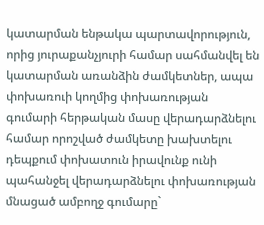կատարման ենթակա պարտավորություն, որից յուրաքանչյուրի համար սահմանվել են կատարման առանձին ժամկետներ, ապա փոխառուի կողմից փոխառության գումարի հերթական մասը վերադարձնելու համար որոշված ժամկետը խախտելու դեպքում փոխատուն իրավունք ունի պահանջել վերադարձնելու փոխառության մնացած ամբողջ գումարը`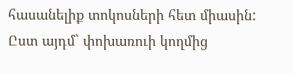հասանելիք տոկոսների հետ միասին: Ըստ այդմ` փոխառուի կողմից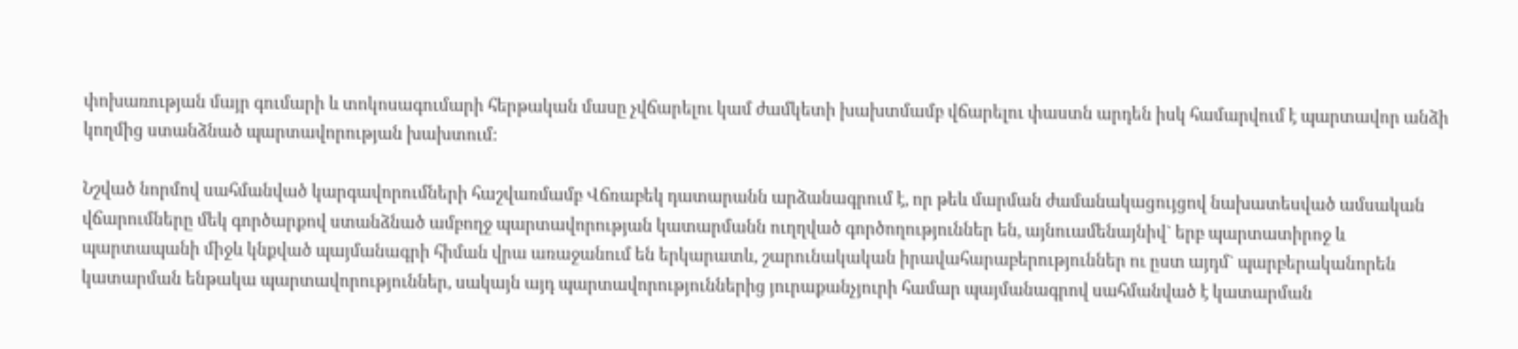փոխառության մայր գումարի և տոկոսագումարի հերթական մասը չվճարելու կամ ժամկետի խախտմամբ վճարելու փաստն արդեն իսկ համարվում է պարտավոր անձի կողմից ստանձնած պարտավորության խախտում:

Նշված նորմով սահմանված կարգավորումների հաշվառմամբ Վճռաբեկ դատարանն արձանագրում է, որ թեև մարման ժամանակացույցով նախատեսված ամսական վճարումները մեկ գործարքով ստանձնած ամբողջ պարտավորության կատարմանն ուղղված գործողություններ են, այնուամենայնիվ` երբ պարտատիրոջ և պարտապանի միջև կնքված պայմանագրի հիման վրա առաջանում են երկարատև, շարունակական իրավահարաբերություններ ու ըստ այդմ` պարբերականորեն կատարման ենթակա պարտավորություններ, սակայն այդ պարտավորություններից յուրաքանչյուրի համար պայմանագրով սահմանված է կատարման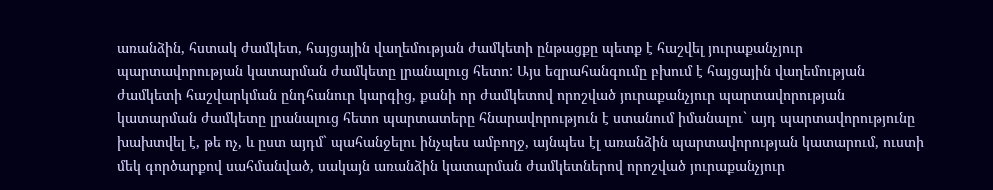առանձին, հստակ ժամկետ, հայցային վաղեմության ժամկետի ընթացքը պետք է հաշվել յուրաքանչյուր պարտավորության կատարման ժամկետը լրանալուց հետո: Այս եզրահանգումը բխում է հայցային վաղեմության ժամկետի հաշվարկման ընդհանուր կարգից, քանի որ ժամկետով որոշված յուրաքանչյուր պարտավորության կատարման ժամկետը լրանալուց հետո պարտատերը հնարավորություն է ստանում իմանալու` այդ պարտավորությունը խախտվել է, թե ոչ, և ըստ այդմ` պահանջելու ինչպես ամբողջ, այնպես էլ առանձին պարտավորության կատարում, ուստի մեկ գործարքով սահմանված, սակայն առանձին կատարման ժամկետներով որոշված յուրաքանչյուր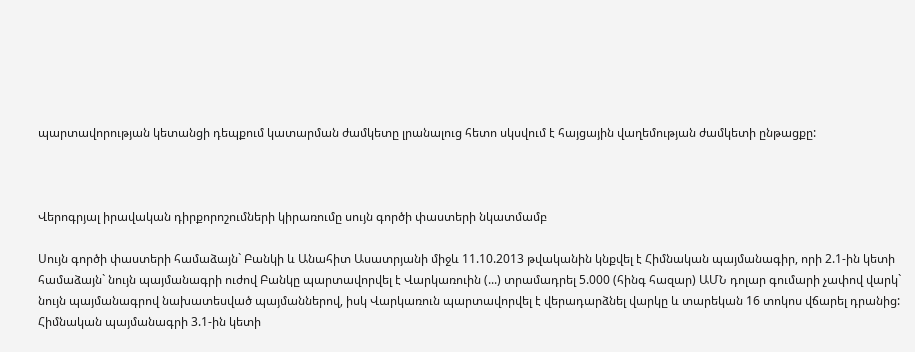պարտավորության կետանցի դեպքում կատարման ժամկետը լրանալուց հետո սկսվում է հայցային վաղեմության ժամկետի ընթացքը:



Վերոգրյալ իրավական դիրքորոշումների կիրառումը սույն գործի փաստերի նկատմամբ

Սույն գործի փաստերի համաձայն` Բանկի և Անահիտ Ասատրյանի միջև 11.10.2013 թվականին կնքվել է Հիմնական պայմանագիր, որի 2.1-ին կետի համաձայն` նույն պայմանագրի ուժով Բանկը պարտավորվել է Վարկառուին (...) տրամադրել 5.000 (հինգ հազար) ԱՄՆ դոլար գումարի չափով վարկ` նույն պայմանագրով նախատեսված պայմաններով, իսկ Վարկառուն պարտավորվել է վերադարձնել վարկը և տարեկան 16 տոկոս վճարել դրանից: Հիմնական պայմանագրի 3.1-ին կետի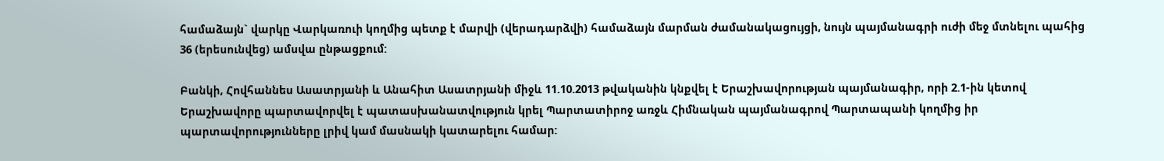համաձայն` վարկը Վարկառուի կողմից պետք է մարվի (վերադարձվի) համաձայն մարման ժամանակացույցի, նույն պայմանագրի ուժի մեջ մտնելու պահից 36 (երեսունվեց) ամսվա ընթացքում:

Բանկի, Հովհաննես Ասատրյանի և Անահիտ Ասատրյանի միջև 11.10.2013 թվականին կնքվել է Երաշխավորության պայմանագիր, որի 2.1-ին կետով Երաշխավորը պարտավորվել է պատասխանատվություն կրել Պարտատիրոջ առջև Հիմնական պայմանագրով Պարտապանի կողմից իր պարտավորությունները լրիվ կամ մասնակի կատարելու համար: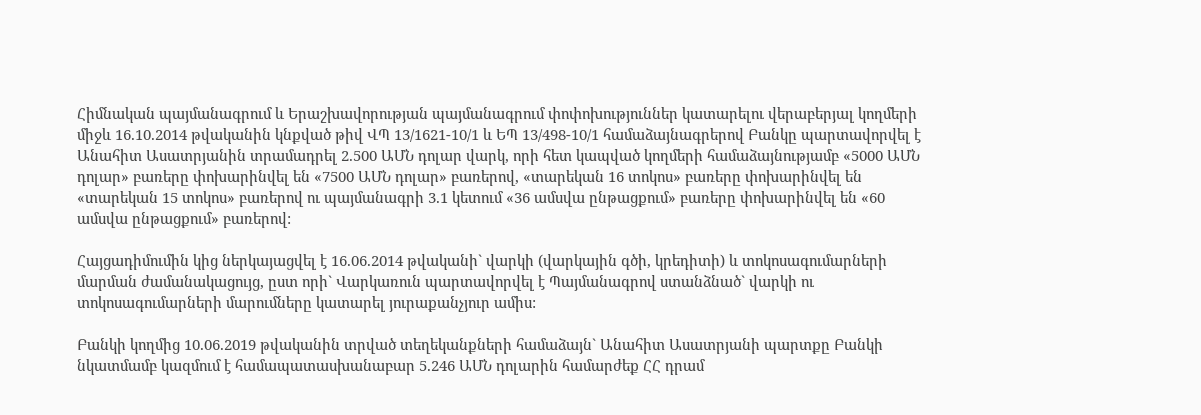Հիմնական պայմանագրում և Երաշխավորության պայմանագրում փոփոխություններ կատարելու վերաբերյալ կողմերի միջև 16.10.2014 թվականին կնքված թիվ ՎՊ 13/1621-10/1 և ԵՊ 13/498-10/1 համաձայնագրերով Բանկը պարտավորվել է Անահիտ Ասատրյանին տրամադրել 2.500 ԱՄՆ դոլար վարկ, որի հետ կապված կողմերի համաձայնությամբ «5000 ԱՄՆ դոլար» բառերը փոխարինվել են «7500 ԱՄՆ դոլար» բառերով, «տարեկան 16 տոկոս» բառերը փոխարինվել են «տարեկան 15 տոկոս» բառերով ու պայմանագրի 3.1 կետում «36 ամսվա ընթացքում» բառերը փոխարինվել են «60 ամսվա ընթացքում» բառերով:

Հայցադիմումին կից ներկայացվել է 16.06.2014 թվականի` վարկի (վարկային գծի, կրեդիտի) և տոկոսագումարների մարման ժամանակացույց, ըստ որի` Վարկառուն պարտավորվել է Պայմանագրով ստանձնած` վարկի ու տոկոսագումարների մարումները կատարել յուրաքանչյուր ամիս:

Բանկի կողմից 10.06.2019 թվականին տրված տեղեկանքների համաձայն` Անահիտ Ասատրյանի պարտքը Բանկի նկատմամբ կազմում է համապատասխանաբար 5.246 ԱՄՆ դոլարին համարժեք ՀՀ դրամ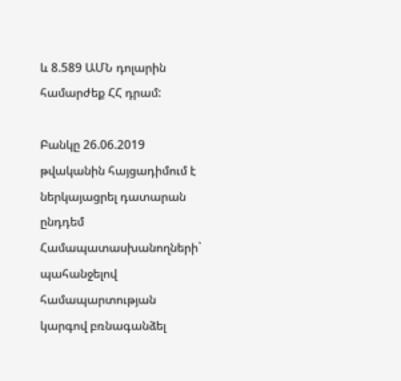և 8.589 ԱՄՆ դոլարին համարժեք ՀՀ դրամ:

Բանկը 26.06.2019 թվականին հայցադիմում է ներկայացրել դատարան ընդդեմ Համապատասխանողների` պահանջելով համապարտության կարգով բռնագանձել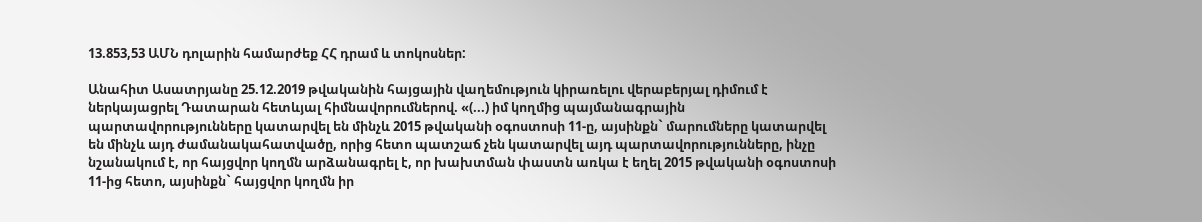13.853,53 ԱՄՆ դոլարին համարժեք ՀՀ դրամ և տոկոսներ:

Անահիտ Ասատրյանը 25.12.2019 թվականին հայցային վաղեմություն կիրառելու վերաբերյալ դիմում է ներկայացրել Դատարան հետևյալ հիմնավորումներով. «(...) իմ կողմից պայմանագրային պարտավորությունները կատարվել են մինչև 2015 թվականի օգոստոսի 11-ը, այսինքն` մարումները կատարվել են մինչև այդ ժամանակահատվածը, որից հետո պատշաճ չեն կատարվել այդ պարտավորությունները, ինչը նշանակում է, որ հայցվոր կողմն արձանագրել է, որ խախտման փաստն առկա է եղել 2015 թվականի օգոստոսի 11-ից հետո, այսինքն` հայցվոր կողմն իր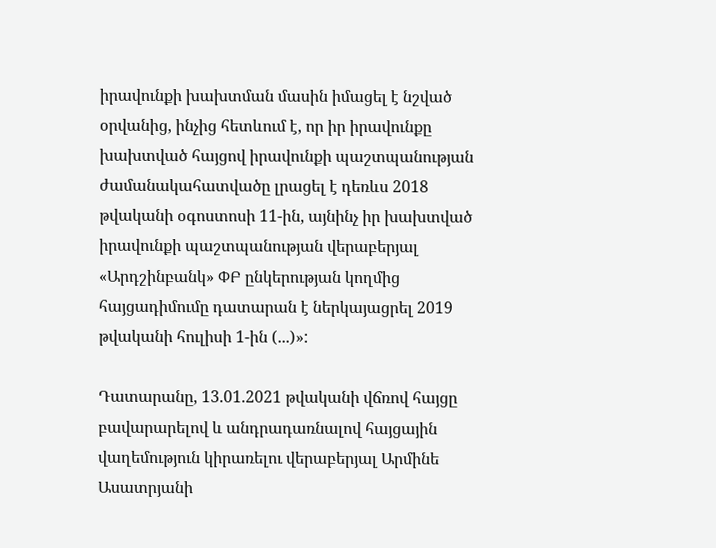իրավունքի խախտման մասին իմացել է նշված օրվանից, ինչից հետևում է, որ իր իրավունքը խախտված հայցով իրավունքի պաշտպանության ժամանակահատվածը լրացել է դեռևս 2018 թվականի օգոստոսի 11-ին, այնինչ իր խախտված իրավունքի պաշտպանության վերաբերյալ «Արդշինբանկ» ՓԲ ընկերության կողմից հայցադիմումը դատարան է ներկայացրել 2019 թվականի հուլիսի 1-ին (...)»:

Դատարանը, 13.01.2021 թվականի վճռով հայցը բավարարելով և անդրադառնալով հայցային վաղեմություն կիրառելու վերաբերյալ Արմինե Ասատրյանի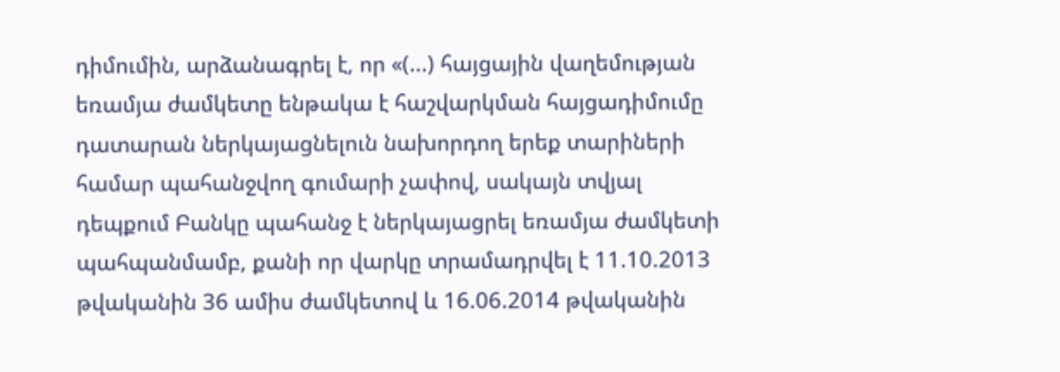դիմումին, արձանագրել է, որ «(...) հայցային վաղեմության եռամյա ժամկետը ենթակա է հաշվարկման հայցադիմումը դատարան ներկայացնելուն նախորդող երեք տարիների համար պահանջվող գումարի չափով, սակայն տվյալ դեպքում Բանկը պահանջ է ներկայացրել եռամյա ժամկետի պահպանմամբ, քանի որ վարկը տրամադրվել է 11.10.2013 թվականին 36 ամիս ժամկետով և 16.06.2014 թվականին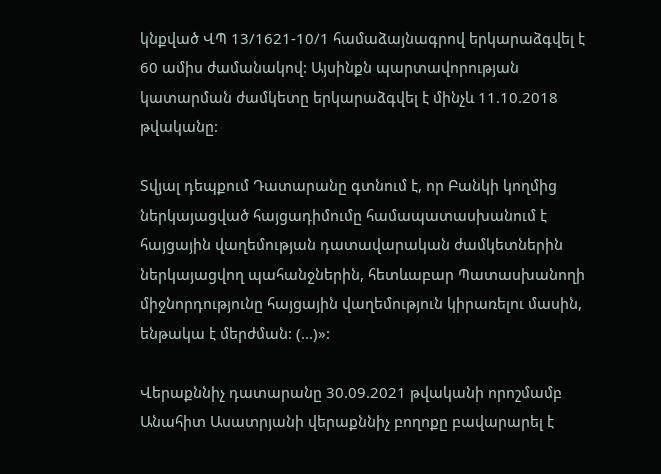կնքված ՎՊ 13/1621-10/1 համաձայնագրով երկարաձգվել է 60 ամիս ժամանակով: Այսինքն պարտավորության կատարման ժամկետը երկարաձգվել է մինչև 11.10.2018 թվականը:

Տվյալ դեպքում Դատարանը գտնում է, որ Բանկի կողմից ներկայացված հայցադիմումը համապատասխանում է հայցային վաղեմության դատավարական ժամկետներին ներկայացվող պահանջներին, հետևաբար Պատասխանողի միջնորդությունը հայցային վաղեմություն կիրառելու մասին, ենթակա է մերժման: (...)»:

Վերաքննիչ դատարանը 30.09.2021 թվականի որոշմամբ Անահիտ Ասատրյանի վերաքննիչ բողոքը բավարարել է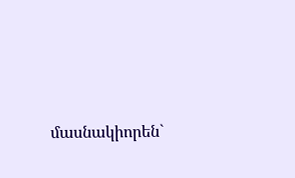մասնակիորեն`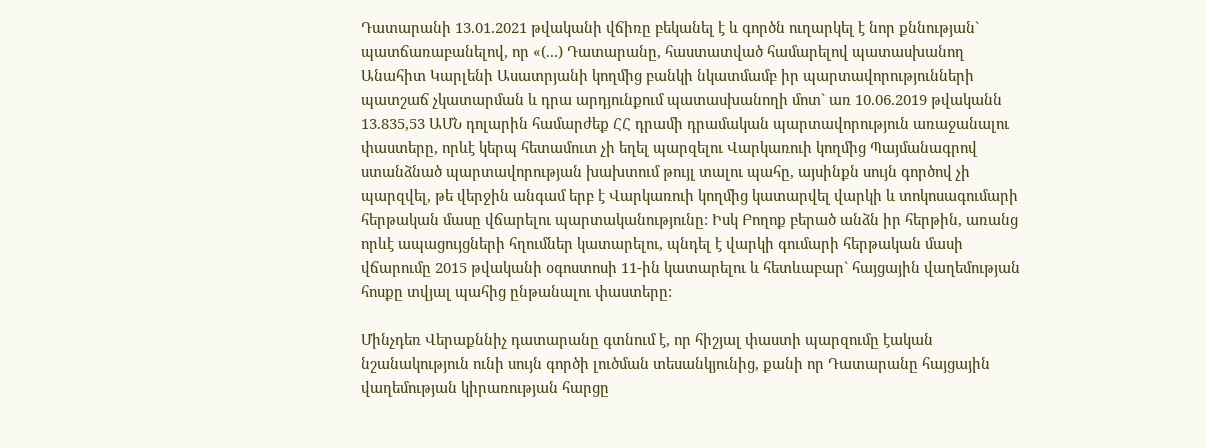Դատարանի 13.01.2021 թվականի վճիռը բեկանել է և գործն ուղարկել է նոր քննության` պատճառաբանելով, որ «(...) Դատարանը, հաստատված համարելով պատասխանող Անահիտ Կարլենի Ասատրյանի կողմից բանկի նկատմամբ իր պարտավորությունների պատշաճ չկատարման և դրա արդյունքում պատասխանողի մոտ` առ 10.06.2019 թվականն 13.835,53 ԱՄՆ դոլարին համարժեք ՀՀ դրամի դրամական պարտավորություն առաջանալու փաստերը, որևէ կերպ հետամուտ չի եղել պարզելու Վարկառուի կողմից Պայմանագրով ստանձնած պարտավորության խախտում թույլ տալու պահը, այսինքն սույն գործով չի պարզվել, թե վերջին անգամ երբ է Վարկառուի կողմից կատարվել վարկի և տոկոսագումարի հերթական մասը վճարելու պարտականությունը: Իսկ Բողոք բերած անձն իր հերթին, առանց որևէ ապացույցների հղումներ կատարելու, պնդել է վարկի գումարի հերթական մասի վճարումը 2015 թվականի օգոստոսի 11-ին կատարելու և հետևաբար` հայցային վաղեմության հոսքը տվյալ պահից ընթանալու փաստերը:

Մինչդեռ Վերաքննիչ դատարանը գտնում է, որ հիշյալ փաստի պարզումը էական նշանակություն ունի սույն գործի լուծման տեսանկյունից, քանի որ Դատարանը հայցային վաղեմության կիրառության հարցը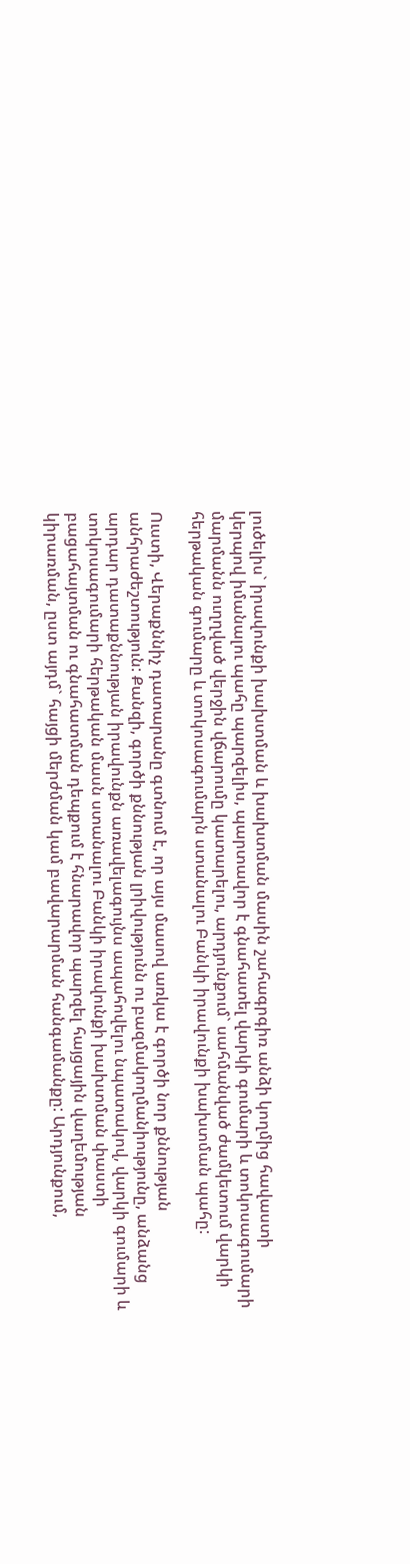լուծելիս` իրավունքի խախտման և խախտման մասին շահագրգիռ անձի կողմից հավաստի կերպով իմանալու պահը պարզելիս, պարտավոր է գնահատել վարկի գումարի և տոկոսագումարի մարմանն ուղղված վերջին վճարումը կատարելու, արդյունքում` սահմանված ժամկետում վարկի հերթական գումարը և տոկոսագումարն ստանալու Բանկի իրավունքի խախտման պահը:

Ուստի, Վերաքննիչ դատարանը գտնում է, որ այս մասով առկա է գործի նոր քննության անհրաժեշտություն: Քանզի, գործի քննության լրիվությունն ու բազմակողմանիությունը, անձանց արդար դատաքննության իրավունքն առավելագույնս ապահովելու նպատակով, վարկի գումարի և տոկոսագումարի հերթական մասն ստանալու Բանկի իրավունքի խախտման փաստի բացահայտման ու գնահատման դեպքում է հնարավոր պարզել հայցային վաղեմության կիրառման, ըստ այդմ` հայցի մերժման կամ բավարարման հանգամանքը: Արդյունքում,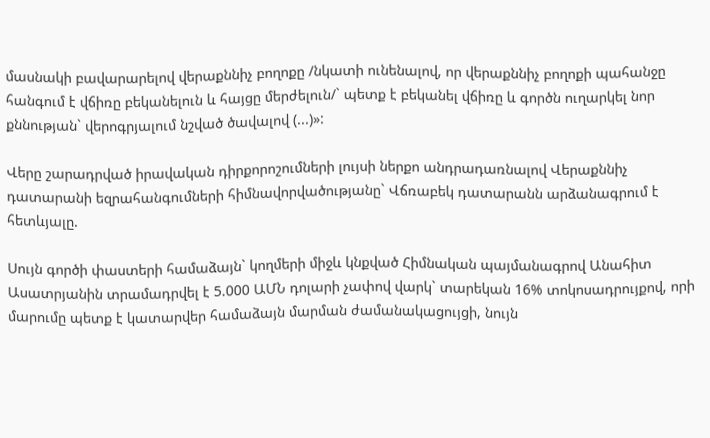մասնակի բավարարելով վերաքննիչ բողոքը /նկատի ունենալով, որ վերաքննիչ բողոքի պահանջը հանգում է վճիռը բեկանելուն և հայցը մերժելուն/` պետք է բեկանել վճիռը և գործն ուղարկել նոր քննության` վերոգրյալում նշված ծավալով (...)»:

Վերը շարադրված իրավական դիրքորոշումների լույսի ներքո անդրադառնալով Վերաքննիչ դատարանի եզրահանգումների հիմնավորվածությանը` Վճռաբեկ դատարանն արձանագրում է հետևյալը.

Սույն գործի փաստերի համաձայն` կողմերի միջև կնքված Հիմնական պայմանագրով Անահիտ Ասատրյանին տրամադրվել է 5.000 ԱՄՆ դոլարի չափով վարկ` տարեկան 16% տոկոսադրույքով, որի մարումը պետք է կատարվեր համաձայն մարման ժամանակացույցի, նույն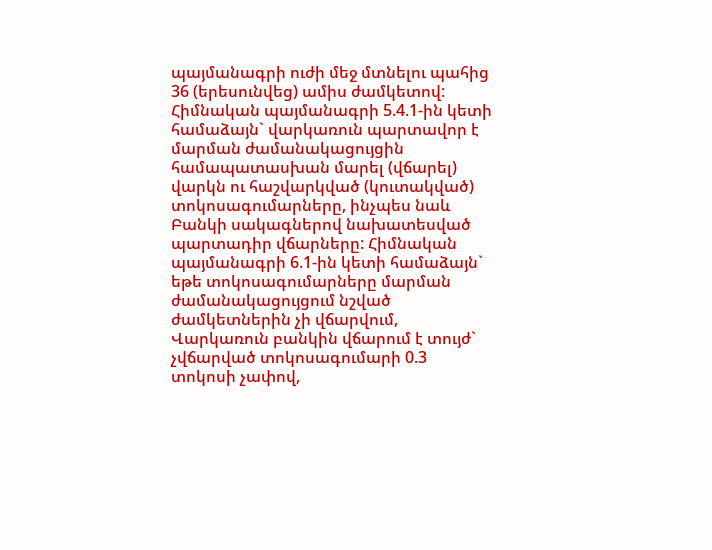պայմանագրի ուժի մեջ մտնելու պահից 36 (երեսունվեց) ամիս ժամկետով: Հիմնական պայմանագրի 5.4.1-ին կետի համաձայն` վարկառուն պարտավոր է մարման ժամանակացույցին համապատասխան մարել (վճարել) վարկն ու հաշվարկված (կուտակված) տոկոսագումարները, ինչպես նաև Բանկի սակագներով նախատեսված պարտադիր վճարները: Հիմնական պայմանագրի 6.1-ին կետի համաձայն` եթե տոկոսագումարները մարման ժամանակացույցում նշված ժամկետներին չի վճարվում, Վարկառուն բանկին վճարում է տույժ` չվճարված տոկոսագումարի 0.3 տոկոսի չափով,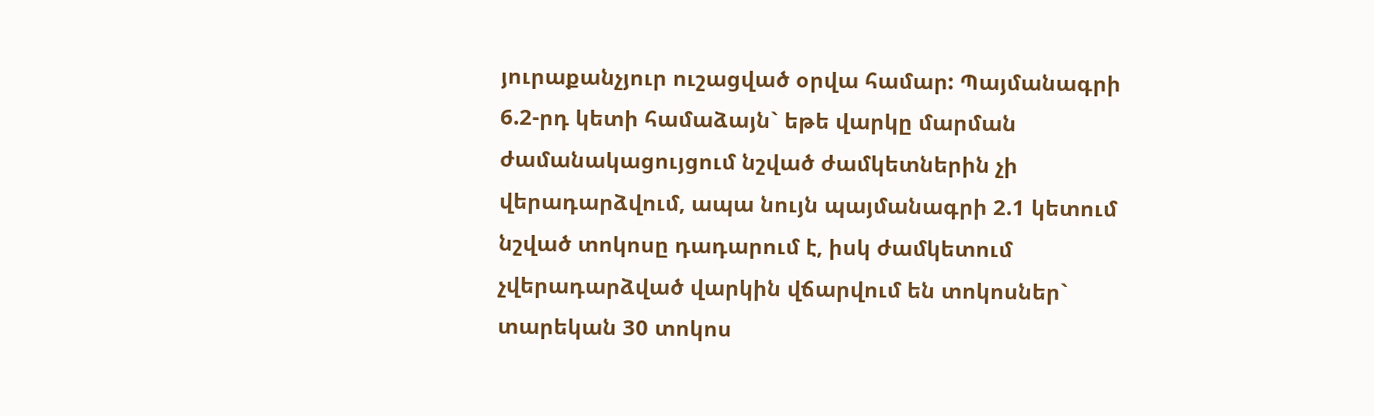յուրաքանչյուր ուշացված օրվա համար: Պայմանագրի 6.2-րդ կետի համաձայն` եթե վարկը մարման ժամանակացույցում նշված ժամկետներին չի վերադարձվում, ապա նույն պայմանագրի 2.1 կետում նշված տոկոսը դադարում է, իսկ ժամկետում չվերադարձված վարկին վճարվում են տոկոսներ` տարեկան 30 տոկոս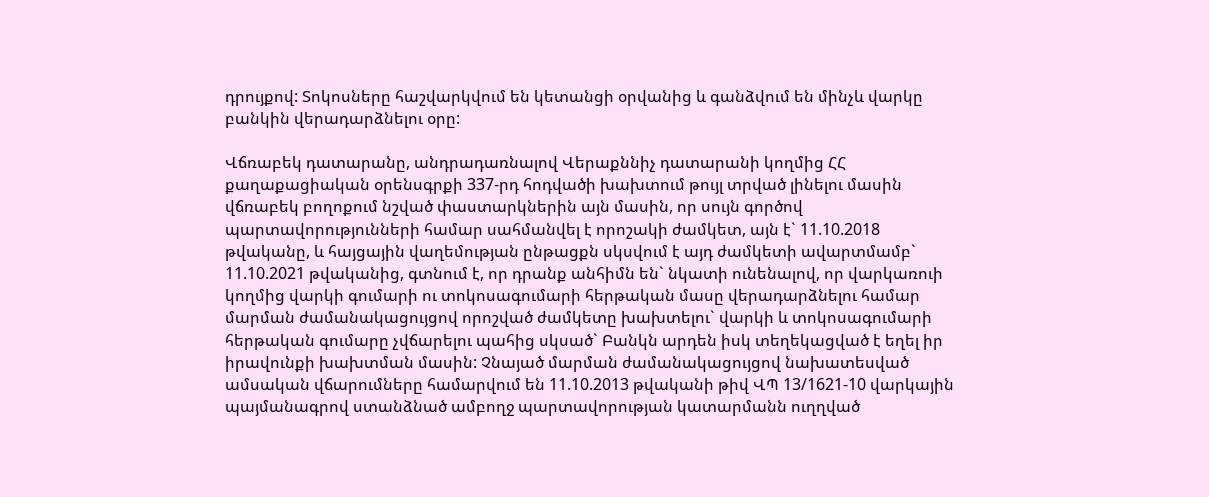դրույքով: Տոկոսները հաշվարկվում են կետանցի օրվանից և գանձվում են մինչև վարկը բանկին վերադարձնելու օրը:

Վճռաբեկ դատարանը, անդրադառնալով Վերաքննիչ դատարանի կողմից ՀՀ քաղաքացիական օրենսգրքի 337-րդ հոդվածի խախտում թույլ տրված լինելու մասին վճռաբեկ բողոքում նշված փաստարկներին այն մասին, որ սույն գործով պարտավորությունների համար սահմանվել է որոշակի ժամկետ, այն է` 11.10.2018 թվականը, և հայցային վաղեմության ընթացքն սկսվում է այդ ժամկետի ավարտմամբ` 11.10.2021 թվականից, գտնում է, որ դրանք անհիմն են` նկատի ունենալով, որ վարկառուի կողմից վարկի գումարի ու տոկոսագումարի հերթական մասը վերադարձնելու համար մարման ժամանակացույցով որոշված ժամկետը խախտելու` վարկի և տոկոսագումարի հերթական գումարը չվճարելու պահից սկսած` Բանկն արդեն իսկ տեղեկացված է եղել իր իրավունքի խախտման մասին: Չնայած մարման ժամանակացույցով նախատեսված ամսական վճարումները համարվում են 11.10.2013 թվականի թիվ ՎՊ 13/1621-10 վարկային պայմանագրով ստանձնած ամբողջ պարտավորության կատարմանն ուղղված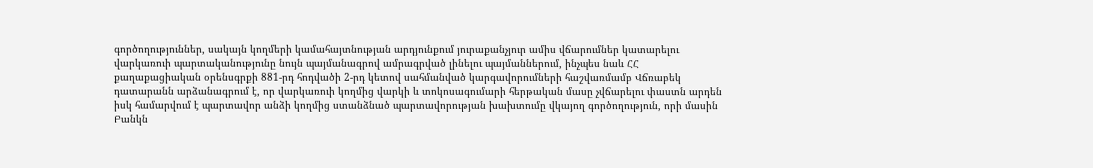գործողություններ, սակայն կողմերի կամահայտնության արդյունքում յուրաքանչյուր ամիս վճարումներ կատարելու վարկառուի պարտականությունը նույն պայմանագրով ամրագրված լինելու պայմաններում, ինչպես նաև ՀՀ քաղաքացիական օրենսգրքի 881-րդ հոդվածի 2-րդ կետով սահմանված կարգավորումների հաշվառմամբ Վճռաբեկ դատարանն արձանագրում է, որ վարկառուի կողմից վարկի և տոկոսագումարի հերթական մասը չվճարելու փաստն արդեն իսկ համարվում է պարտավոր անձի կողմից ստանձնած պարտավորության խախտումը վկայող գործողություն, որի մասին Բանկն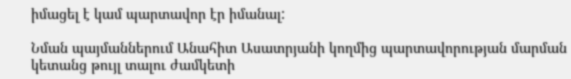իմացել է կամ պարտավոր էր իմանալ:

Նման պայմաններում Անահիտ Ասատրյանի կողմից պարտավորության մարման կետանց թույլ տալու ժամկետի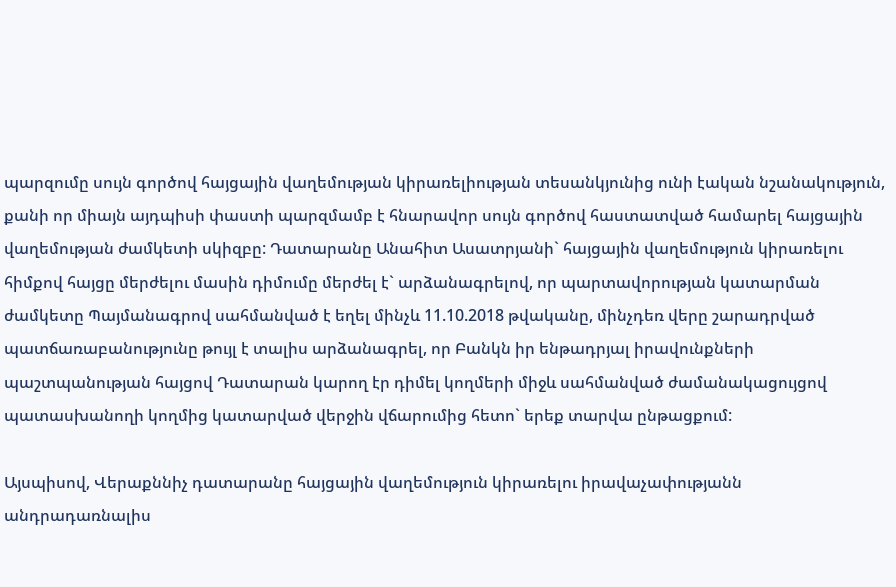պարզումը սույն գործով հայցային վաղեմության կիրառելիության տեսանկյունից ունի էական նշանակություն, քանի որ միայն այդպիսի փաստի պարզմամբ է հնարավոր սույն գործով հաստատված համարել հայցային վաղեմության ժամկետի սկիզբը: Դատարանը Անահիտ Ասատրյանի` հայցային վաղեմություն կիրառելու հիմքով հայցը մերժելու մասին դիմումը մերժել է` արձանագրելով, որ պարտավորության կատարման ժամկետը Պայմանագրով սահմանված է եղել մինչև 11.10.2018 թվականը, մինչդեռ վերը շարադրված պատճառաբանությունը թույլ է տալիս արձանագրել, որ Բանկն իր ենթադրյալ իրավունքների պաշտպանության հայցով Դատարան կարող էր դիմել կողմերի միջև սահմանված ժամանակացույցով պատասխանողի կողմից կատարված վերջին վճարումից հետո` երեք տարվա ընթացքում:

Այսպիսով, Վերաքննիչ դատարանը հայցային վաղեմություն կիրառելու իրավաչափությանն անդրադառնալիս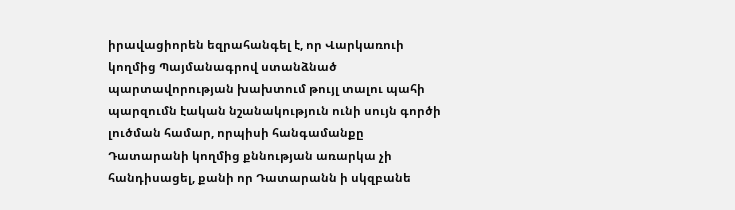իրավացիորեն եզրահանգել է, որ Վարկառուի կողմից Պայմանագրով ստանձնած պարտավորության խախտում թույլ տալու պահի պարզումն էական նշանակություն ունի սույն գործի լուծման համար, որպիսի հանգամանքը Դատարանի կողմից քննության առարկա չի հանդիսացել, քանի որ Դատարանն ի սկզբանե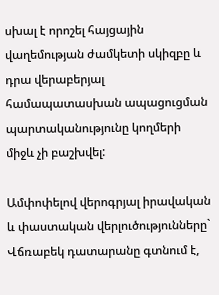սխալ է որոշել հայցային վաղեմության ժամկետի սկիզբը և դրա վերաբերյալ համապատասխան ապացուցման պարտականությունը կողմերի միջև չի բաշխվել:

Ամփոփելով վերոգրյալ իրավական և փաստական վերլուծությունները` Վճռաբեկ դատարանը գտնում է,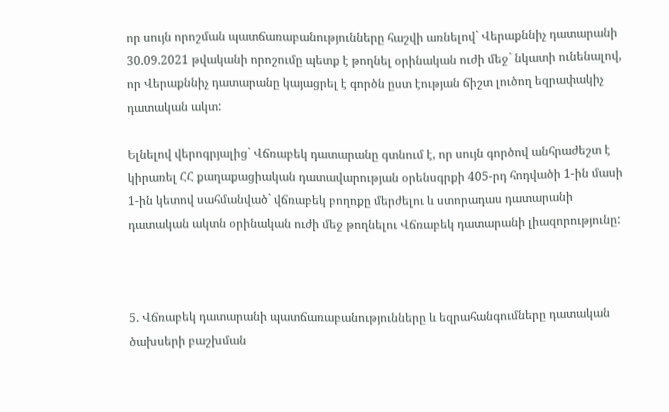որ սույն որոշման պատճառաբանությունները հաշվի առնելով` Վերաքննիչ դատարանի 30.09.2021 թվականի որոշումը պետք է թողնել օրինական ուժի մեջ` նկատի ունենալով, որ Վերաքննիչ դատարանը կայացրել է գործն ըստ էության ճիշտ լուծող եզրափակիչ դատական ակտ:

Ելնելով վերոգրյալից` Վճռաբեկ դատարանը գտնում է, որ սույն գործով անհրաժեշտ է կիրառել ՀՀ քաղաքացիական դատավարության օրենսգրքի 405-րդ հոդվածի 1-ին մասի 1-ին կետով սահմանված` վճռաբեկ բողոքը մերժելու և ստորադաս դատարանի դատական ակտն օրինական ուժի մեջ թողնելու Վճռաբեկ դատարանի լիազորությունը:



5. Վճռաբեկ դատարանի պատճառաբանությունները և եզրահանգումները դատական ծախսերի բաշխման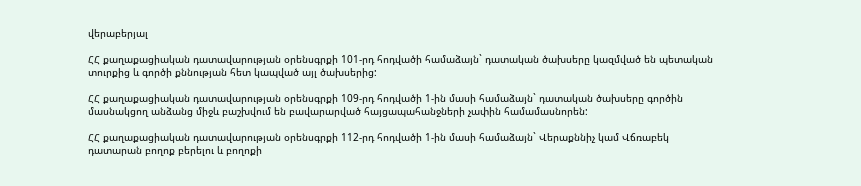վերաբերյալ

ՀՀ քաղաքացիական դատավարության օրենսգրքի 101-րդ հոդվածի համաձայն` դատական ծախսերը կազմված են պետական տուրքից և գործի քննության հետ կապված այլ ծախսերից:

ՀՀ քաղաքացիական դատավարության օրենսգրքի 109-րդ հոդվածի 1-ին մասի համաձայն` դատական ծախսերը գործին մասնակցող անձանց միջև բաշխվում են բավարարված հայցապահանջների չափին համամասնորեն:

ՀՀ քաղաքացիական դատավարության օրենսգրքի 112-րդ հոդվածի 1-ին մասի համաձայն` Վերաքննիչ կամ Վճռաբեկ դատարան բողոք բերելու և բողոքի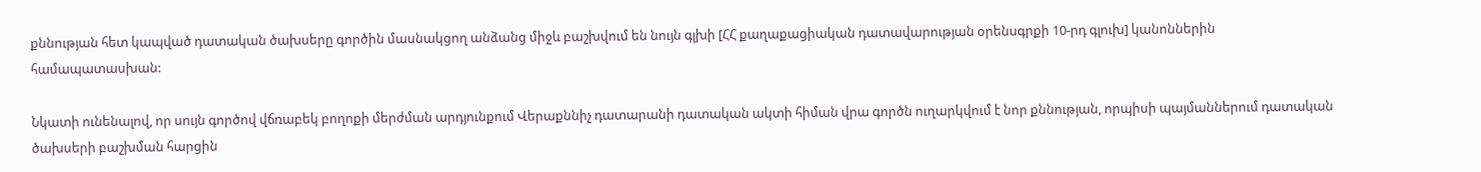քննության հետ կապված դատական ծախսերը գործին մասնակցող անձանց միջև բաշխվում են նույն գլխի [ՀՀ քաղաքացիական դատավարության օրենսգրքի 10-րդ գլուխ] կանոններին համապատասխան:

Նկատի ունենալով, որ սույն գործով վճռաբեկ բողոքի մերժման արդյունքում Վերաքննիչ դատարանի դատական ակտի հիման վրա գործն ուղարկվում է նոր քննության, որպիսի պայմաններում դատական ծախսերի բաշխման հարցին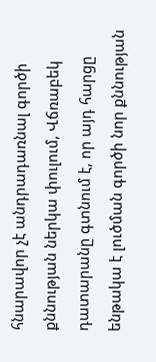հնարավոր չէ անդրադառնալ գործի քննության ներկա փուլում, Վճռաբեկ դատարանը գտնում է, որ այդ հարցը ենթակա է լուծման գործի նոր քննության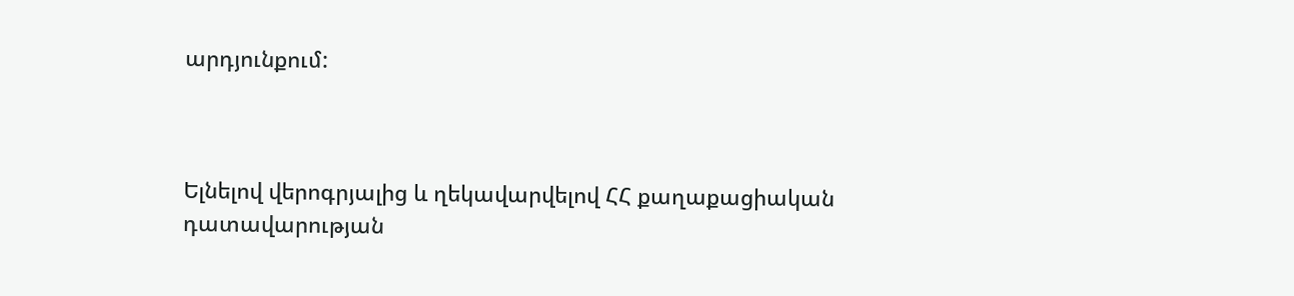արդյունքում:



Ելնելով վերոգրյալից և ղեկավարվելով ՀՀ քաղաքացիական դատավարության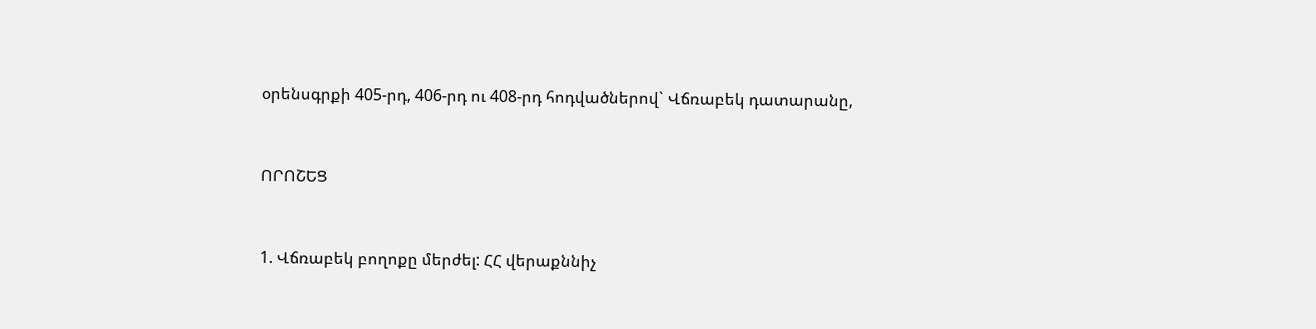օրենսգրքի 405-րդ, 406-րդ ու 408-րդ հոդվածներով` Վճռաբեկ դատարանը,



ՈՐՈՇԵՑ



1. Վճռաբեկ բողոքը մերժել: ՀՀ վերաքննիչ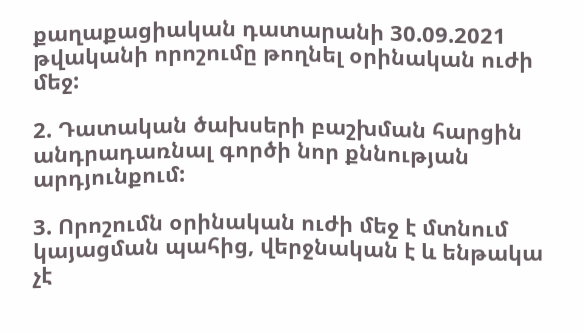քաղաքացիական դատարանի 30.09.2021 թվականի որոշումը թողնել օրինական ուժի մեջ:

2. Դատական ծախսերի բաշխման հարցին անդրադառնալ գործի նոր քննության արդյունքում:

3. Որոշումն օրինական ուժի մեջ է մտնում կայացման պահից, վերջնական է և ենթակա չէ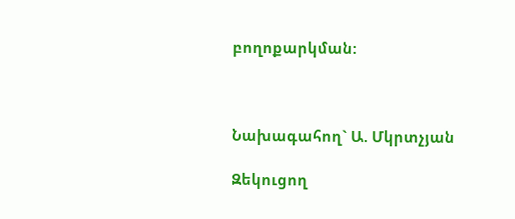բողոքարկման:



Նախագահող` Ա. Մկրտչյան

Զեկուցող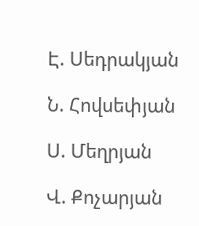Է. Սեդրակյան

Ն. Հովսեփյան

Ս. Մեղրյան

Վ. Քոչարյան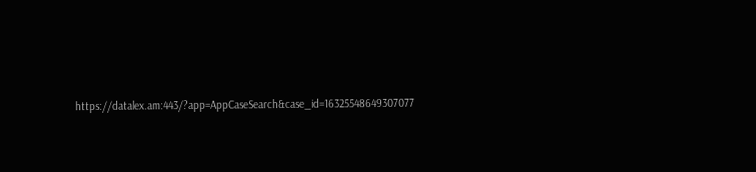https://datalex.am:443/?app=AppCaseSearch&case_id=16325548649307077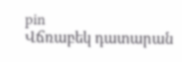pin
Վճռաբեկ դատարան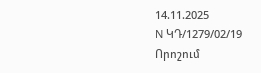14.11.2025
N ԿԴ/1279/02/19
Որոշում